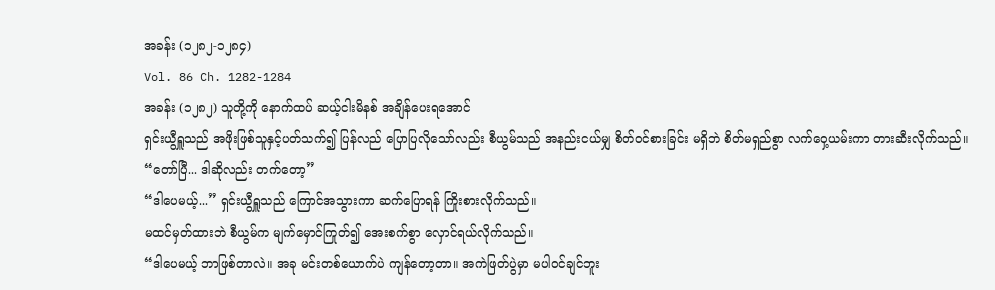အခန်း (၁၂၈၂-၁၂၈၄)
Vol. 86 Ch. 1282-1284
အခန်း (၁၂၈၂) သူတို့ကို နောက်ထပ် ဆယ့်ငါးမိနစ် အချိန်ပေးရအောင်
ရှင်းယွီရှူသည် အဖိုးဖြစ်သူနှင့်ပတ်သက်၍ ပြန်လည် ပြောပြလိုသော်လည်း စီယွမ်သည် အနည်းငယ်မျှ စိတ်ဝင်စားခြင်း မရှိဘဲ စိတ်မရှည်စွာ လက်ဝှေ့ယမ်းကာ တားဆီးလိုက်သည်။
“တော်ပြီ... ဒါဆိုလည်း တက်တော့”
“ဒါပေမယ့်...” ရှင်းယွီရှူသည် ကြောင်အသွားကာ ဆက်ပြောရန် ကြိုးစားလိုက်သည်။
မထင်မှတ်ထားဘဲ စီယွမ်က မျက်မှောင်ကြုတ်၍ အေးစက်စွာ လှောင်ရယ်လိုက်သည်။
“ဒါပေမယ့် ဘာဖြစ်တာလဲ။ အခု မင်းတစ်ယောက်ပဲ ကျန်တော့တာ။ အကဲဖြတ်ပွဲမှာ မပါဝင်ချင်ဘူး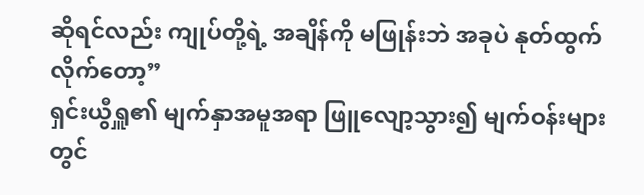ဆိုရင်လည်း ကျုပ်တို့ရဲ့ အချိန်ကို မဖြုန်းဘဲ အခုပဲ နုတ်ထွက်လိုက်တော့”
ရှင်းယွီရှူ၏ မျက်နှာအမူအရာ ဖြူလျော့သွား၍ မျက်ဝန်းများတွင်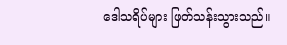ဒေါသရိပ်များ ဖြတ်သန်းသွားသည်။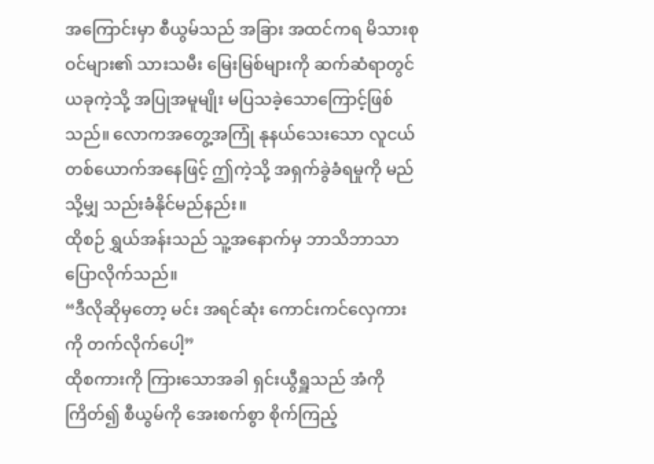အကြောင်းမှာ စီယွမ်သည် အခြား အထင်ကရ မိသားစုဝင်များ၏ သားသမီး မြေးမြစ်များကို ဆက်ဆံရာတွင် ယခုကဲ့သို့ အပြုအမူမျိုး မပြသခဲ့သောကြောင့်ဖြစ်သည်။ လောကအတွေ့အကြုံ နုနယ်သေးသော လူငယ်တစ်ယောက်အနေဖြင့် ဤကဲ့သို့ အရှက်ခွဲခံရမှုကို မည်သို့မျှ သည်းခံနိုင်မည်နည်း။
ထိုစဉ် ရွှယ်အန်းသည် သူ့အနောက်မှ ဘာသိဘာသာ ပြောလိုက်သည်။
“ဒီလိုဆိုမှတော့ မင်း အရင်ဆုံး ကောင်းကင်လှေကားကို တက်လိုက်ပေါ့”
ထိုစကားကို ကြားသောအခါ ရှင်းယွီရှူသည် အံကိုကြိတ်၍ စီယွမ်ကို အေးစက်စွာ စိုက်ကြည့်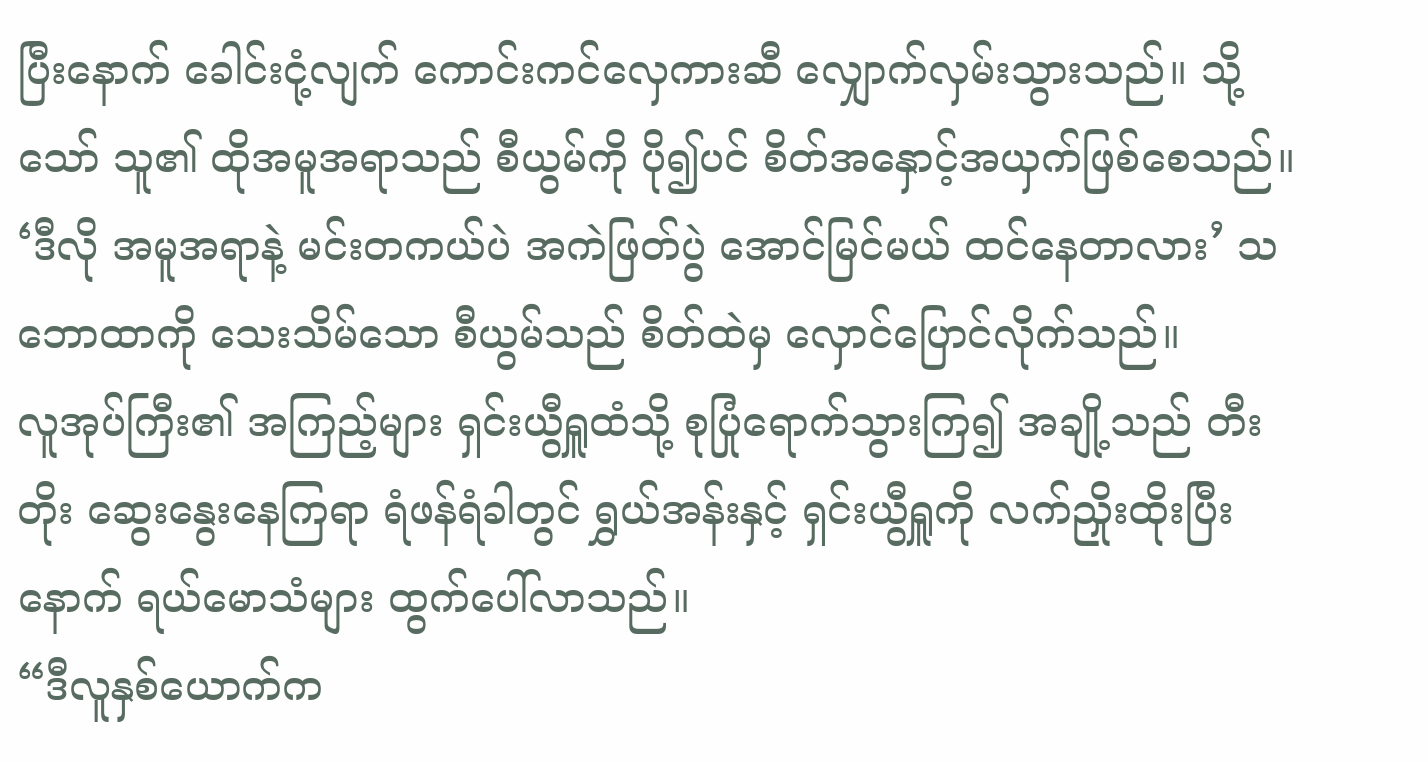ပြီးနောက် ခေါင်းငုံ့လျက် ကောင်းကင်လှေကားဆီ လျှောက်လှမ်းသွားသည်။ သို့သော် သူ၏ ထိုအမူအရာသည် စီယွမ်ကို ပို၍ပင် စိတ်အနှောင့်အယှက်ဖြစ်စေသည်။
‘ဒီလို အမူအရာနဲ့ မင်းတကယ်ပဲ အကဲဖြတ်ပွဲ အောင်မြင်မယ် ထင်နေတာလား’ သဘောထာကို သေးသိမ်သော စီယွမ်သည် စိတ်ထဲမှ လှောင်ပြောင်လိုက်သည်။
လူအုပ်ကြီး၏ အကြည့်များ ရှင်းယွီရှူထံသို့ စုပြုံရောက်သွားကြ၍ အချို့သည် တီးတိုး ဆွေးနွေးနေကြရာ ရံဖန်ရံခါတွင် ရွှယ်အန်းနှင့် ရှင်းယွီရှူကို လက်ညှိုးထိုးပြီးနောက် ရယ်မောသံများ ထွက်ပေါ်လာသည်။
“ဒီလူနှစ်ယောက်က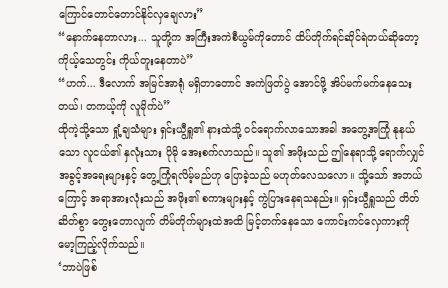ကြောင်တောင်တောင်နိုင်လှချေလား”
“နောက်နေတာလား... သူတို့က အကြီးအကဲစီယွမ်ကိုတောင် ထိပ်တိုက်ရင်ဆိုင်ရဲတယ်ဆိုတော့ ကိုယ့်သေတွင်း ကိုယ်တူးနေတာပဲ”
“ဟက်... ဒီလောက် အမြင်အာရုံ မရှိတာတောင် အကဲဖြတ်ပွဲ အောင်ဖို့ အိပ်မက်မက်နေသေးတယ်၊ တကယ့်ကို လူမိုက်ပဲ”
ထိုကဲ့သို့သော ရှုံ့ချသံများ ရှင်းယွီရှူ၏ နားထဲသို့ ဝင်ရောက်လာသောအခါ အတွေ့အကြုံ နုနယ်သော လူငယ်၏ နှလုံးသား ပိုမို အေးစက်လာသည်။ သူ၏ အဖိုးသည် ဤနေရာသို့ ရောက်လျှင် အခွင့်အရေးများနှင့် တွေ့ကြုံရလိမ့်မည်ဟု ပြောခဲ့သည် မဟုတ်လေသလော။ သို့သော် အဘယ်ကြောင့် အရာအားလုံးသည် အဖိုး၏ စကားများနှင့် ကွဲပြားနေရသနည်း။ ရှင်းယွီရှူသည် တိတ်ဆိတ်စွာ တွေးတောလျက် တိမ်တိုက်များထဲအထိ မြင့်တက်နေသော ကောင်းကင်လှေကားကို မော့ကြည့်လိုက်သည်။
‘ဘာပဲဖြစ်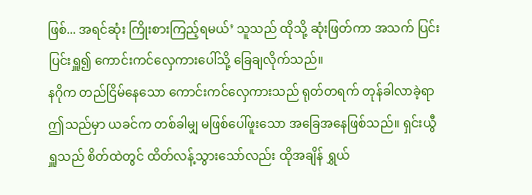ဖြစ်... အရင်ဆုံး ကြိုးစားကြည့်ရမယ်’ သူသည် ထိုသို့ ဆုံးဖြတ်ကာ အသက် ပြင်းပြင်းရှူ၍ ကောင်းကင်လှေကားပေါ်သို့ ခြေချလိုက်သည်။
နဂိုက တည်ငြိမ်နေသော ကောင်းကင်လှေကားသည် ရုတ်တရက် တုန်ခါလာခဲ့ရာ ဤသည်မှာ ယခင်က တစ်ခါမျှ မဖြစ်ပေါ်ဖူးသော အခြေအနေဖြစ်သည်။ ရှင်းယွီရှူသည် စိတ်ထဲတွင် ထိတ်လန့်သွားသော်လည်း ထိုအချိန် ရွှယ်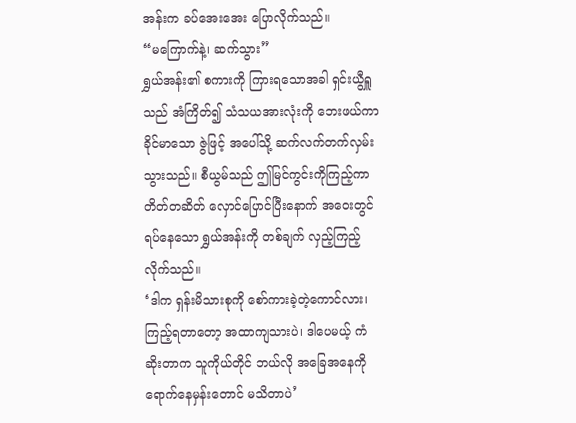အန်းက ခပ်အေးအေး ပြောလိုက်သည်။
“မကြောက်နဲ့၊ ဆက်သွား”
ရွှယ်အန်း၏ စကားကို ကြားရသောအခါ ရှင်းယွီရှူသည် အံကြိတ်၍ သံသယအားလုံးကို ဘေးဖယ်ကာ ခိုင်မာသော ဇွဲဖြင့် အပေါ်သို့ ဆက်လက်တက်လှမ်းသွားသည်။ စီယွမ်သည် ဤမြင်ကွင်းကိုကြည့်ကာ တိတ်တဆိတ် လှောင်ပြောင်ပြီးနောက် အဝေးတွင် ရပ်နေသော ရွှယ်အန်းကို တစ်ချက် လှည့်ကြည့်လိုက်သည်။
‘ဒါက ရှန်းမိသားစုကို စော်ကားခဲ့တဲ့ကောင်လား၊ ကြည့်ရတာတော့ အထာကျသားပဲ၊ ဒါပေမယ့် ကံဆိုးတာက သူကိုယ်တိုင် ဘယ်လို အခြေအနေကို ရောက်နေမှန်းတောင် မသိတာပဲ’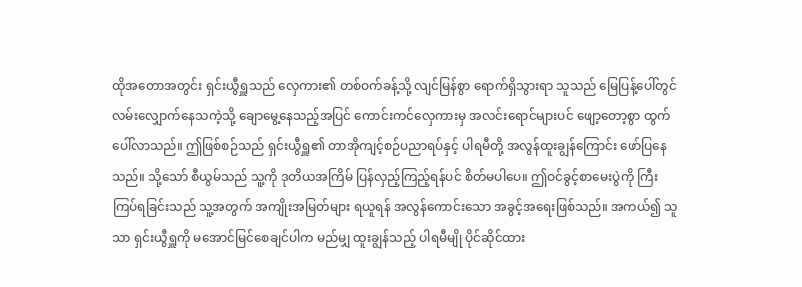ထိုအတောအတွင်း ရှင်းယွီရှူသည် လှေကား၏ တစ်ဝက်ခန့်သို့ လျင်မြန်စွာ ရောက်ရှိသွားရာ သူသည် မြေပြန့်ပေါ်တွင် လမ်းလျှောက်နေသကဲ့သို့ ချောမွေ့နေသည့်အပြင် ကောင်းကင်လှေကားမှ အလင်းရောင်များပင် ဖျော့တော့စွာ ထွက်ပေါ်လာသည်။ ဤဖြစ်စဉ်သည် ရှင်းယွီရှူ၏ တာအိုကျင့်စဉ်ပညာရပ်နှင့် ပါရမီတို့ အလွန်ထူးချွန်ကြောင်း ဖော်ပြနေသည်။ သို့သော် စီယွမ်သည် သူ့ကို ဒုတိယအကြိမ် ပြန်လှည့်ကြည့်ရန်ပင် စိတ်မပါပေ။ ဤဝင်ခွင့်စာမေးပွဲကို ကြီးကြပ်ရခြင်းသည် သူ့အတွက် အကျိုးအမြတ်များ ရယူရန် အလွန်ကောင်းသော အခွင့်အရေးဖြစ်သည်။ အကယ်၍ သူသာ ရှင်းယွီရှူကို မအောင်မြင်စေချင်ပါက မည်မျှ ထူးချွန်သည့် ပါရမီမျို ပိုင်ဆိုင်ထား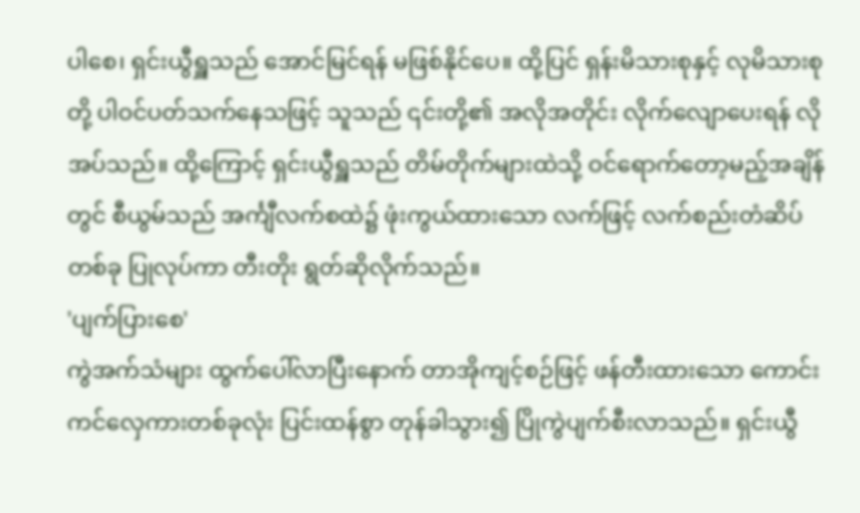ပါစေ၊ ရှင်းယွီရှူသည် အောင်မြင်ရန် မဖြစ်နိုင်ပေ။ ထို့ပြင် ရှန်းမိသားစုနှင့် လုမိသားစုတို့ ပါဝင်ပတ်သက်နေသဖြင့် သူသည် ၎င်းတို့၏ အလိုအတိုင်း လိုက်လျောပေးရန် လိုအပ်သည်။ ထို့ကြောင့် ရှင်းယွီရှူသည် တိမ်တိုက်များထဲသို့ ဝင်ရောက်တော့မည့်အချိန်တွင် စီယွမ်သည် အင်္ကျီလက်စထဲ၌ ဖုံးကွယ်ထားသော လက်ဖြင့် လက်စည်းတံဆိပ်တစ်ခု ပြုလုပ်ကာ တီးတိုး ရွတ်ဆိုလိုက်သည်။
'ပျက်ပြားစေ'
ကွဲအက်သံများ ထွက်ပေါ်လာပြီးနောက် တာအိုကျင့်စဉ်ဖြင့် ဖန်တီးထားသော ကောင်းကင်လှေကားတစ်ခုလုံး ပြင်းထန်စွာ တုန်ခါသွား၍ ပြိုကွဲပျက်စီးလာသည်။ ရှင်းယွီ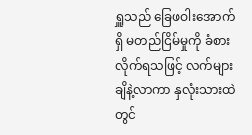ရှူသည် ခြေဖဝါးအောက်ရှိ မတည်ငြိမ်မှုကို ခံစားလိုက်ရသဖြင့် လက်များ ချိနဲ့လာကာ နှလုံးသားထဲတွင်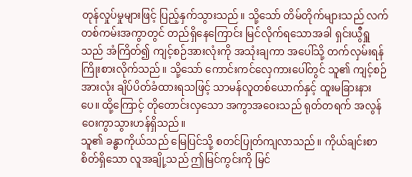တုန်လှုပ်မှုများဖြင့် ပြည့်နှက်သွားသည်။ သို့သော် တိမ်တိုက်များသည် လက်တစ်ကမ်းအကွာတွင် တည်ရှိနေကြောင်း မြင်လိုက်ရသောအခါ ရှင်းယွီရှူသည် အံကြိတ်၍ ကျင့်စဉ်အားလုံးကို အသုံးချကာ အပေါ်သို့ တက်လှမ်းရန် ကြိုးစားလိုက်သည်။ သို့သော် ကောင်းကင်လှေကားပေါ်တွင် သူ၏ ကျင့်စဉ်အားလုံး ချိပ်ပိတ်ခံထားရသဖြင့် သာမန်လူတစ်ယောက်နှင့် ထူးမခြားနားပေ။ ထို့ကြောင့် တိုတောင်းလှသော အကွာအဝေးသည် ရုတ်တရက် အလွန်ဝေးကွာသွားဟန်ရှိသည်။
သူ၏ ခန္ဓာကိုယ်သည် မြေပြင်သို့ စတင်ပြုတ်ကျလာသည်။ ကိုယ်ချင်းစာစိတ်ရှိသော လူအချို့သည် ဤမြင်ကွင်းကို မြင်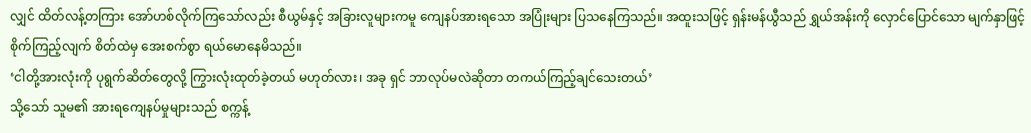လျှင် ထိတ်လန့်တကြား အော်ဟစ်လိုက်ကြသော်လည်း စီယွမ်နှင့် အခြားလူများကမူ ကျေနပ်အားရသော အပြုံးများ ပြသနေကြသည်။ အထူးသဖြင့် ရှန်းမန်ယွီသည် ရွှယ်အန်းကို လှောင်ပြောင်သော မျက်နှာဖြင့် စိုက်ကြည့်လျက် စိတ်ထဲမှ အေးစက်စွာ ရယ်မောနေမိသည်။
‘ငါတို့အားလုံးကို ပုရွက်ဆိတ်တွေလို့ ကြွားလုံးထုတ်ခဲ့တယ် မဟုတ်လား၊ အခု ရှင် ဘာလုပ်မလဲဆိုတာ တကယ်ကြည့်ချင်သေးတယ်’
သို့သော် သူမ၏ အားရကျေနပ်မှုများသည် စက္ကန့်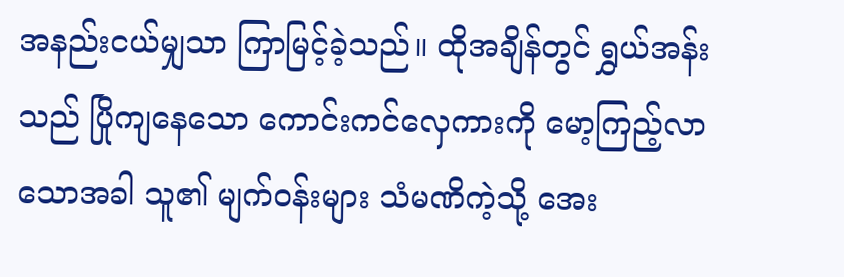အနည်းငယ်မျှသာ ကြာမြင့်ခဲ့သည်။ ထိုအချိန်တွင် ရွှယ်အန်းသည် ပြိုကျနေသော ကောင်းကင်လှေကားကို မော့ကြည့်လာသောအခါ သူ၏ မျက်ဝန်းများ သံမဏိကဲ့သို့ အေး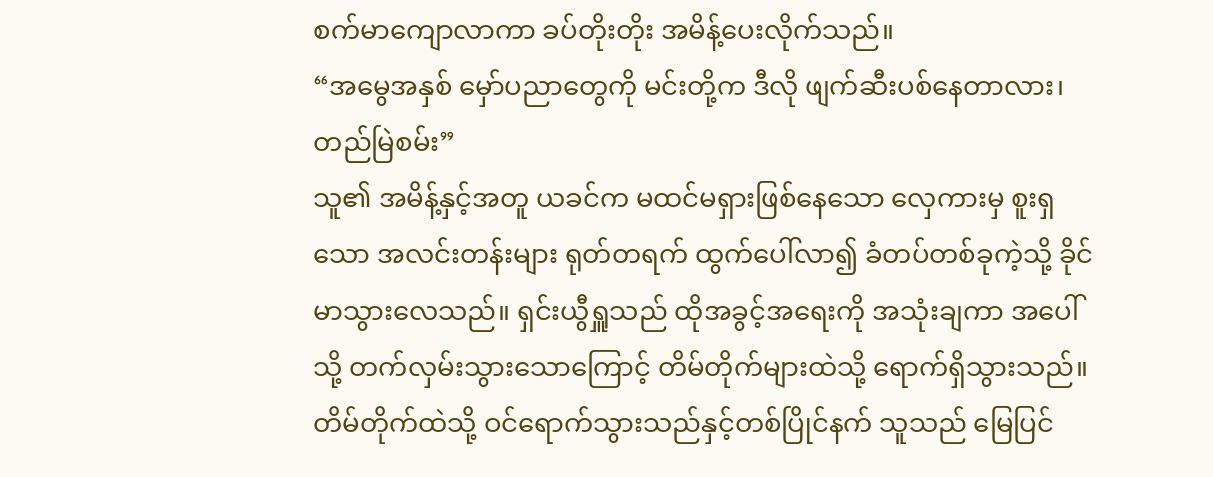စက်မာကျောလာကာ ခပ်တိုးတိုး အမိန့်ပေးလိုက်သည်။
“အမွေအနှစ် မှော်ပညာတွေကို မင်းတို့က ဒီလို ဖျက်ဆီးပစ်နေတာလား၊ တည်မြဲစမ်း”
သူ၏ အမိန့်နှင့်အတူ ယခင်က မထင်မရှားဖြစ်နေသော လှေကားမှ စူးရှသော အလင်းတန်းများ ရုတ်တရက် ထွက်ပေါ်လာ၍ ခံတပ်တစ်ခုကဲ့သို့ ခိုင်မာသွားလေသည်။ ရှင်းယွီရှူသည် ထိုအခွင့်အရေးကို အသုံးချကာ အပေါ်သို့ တက်လှမ်းသွားသောကြောင့် တိမ်တိုက်များထဲသို့ ရောက်ရှိသွားသည်။ တိမ်တိုက်ထဲသို့ ဝင်ရောက်သွားသည်နှင့်တစ်ပြိုင်နက် သူသည် မြေပြင်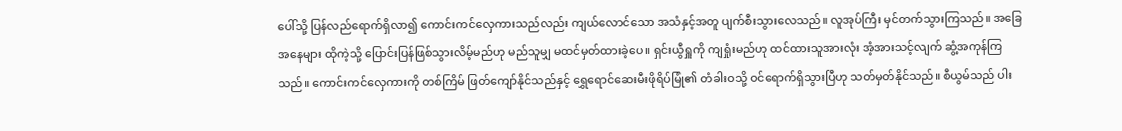ပေါ်သို့ ပြန်လည်ရောက်ရှိလာ၍ ကောင်းကင်လှေကားသည်လည်း ကျယ်လောင်သော အသံနှင့်အတူ ပျက်စီးသွားလေသည်။ လူအုပ်ကြီး မှင်တက်သွားကြသည်။ အခြေအနေများ ထိုကဲ့သို့ ပြောင်းပြန်ဖြစ်သွားလိမ့်မည်ဟု မည်သူမျှ မထင်မှတ်ထားခဲ့ပေ။ ရှင်းယွီရှူကို ကျရှုံးမည်ဟု ထင်ထားသူအားလုံး အံ့အားသင့်လျက် ဆွံ့အကုန်ကြသည်။ ကောင်းကင်လှေကားကို တစ်ကြိမ် ဖြတ်ကျော်နိုင်သည်နှင့် ရွှေရောင်ဆေးမီးဖိုရိပ်မြုံ၏ တံခါးဝသို့ ဝင်ရောက်ရှိသွားပြီဟု သတ်မှတ်နိုင်သည်။ စီယွမ်သည် ပါး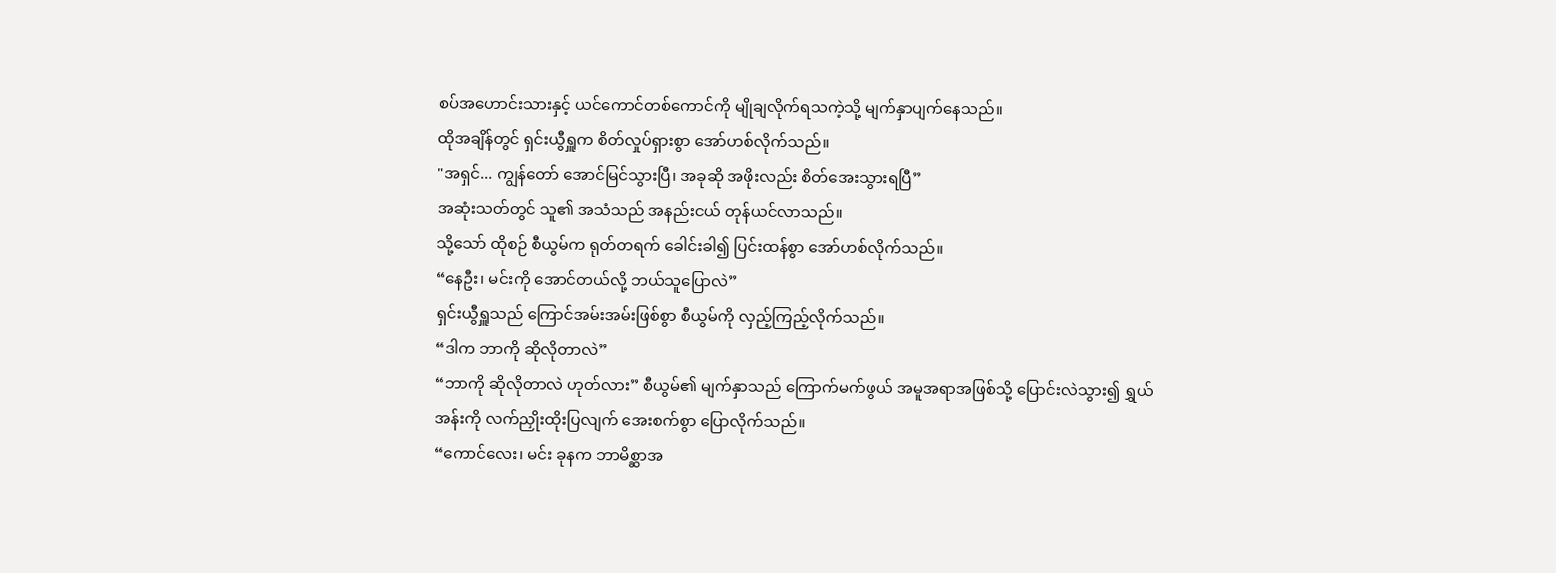စပ်အဟောင်းသားနှင့် ယင်ကောင်တစ်ကောင်ကို မျိုချလိုက်ရသကဲ့သို့ မျက်နှာပျက်နေသည်။
ထိုအချိန်တွင် ရှင်းယွီရှူက စိတ်လှုပ်ရှားစွာ အော်ဟစ်လိုက်သည်။
"အရှင်... ကျွန်တော် အောင်မြင်သွားပြီ၊ အခုဆို အဖိုးလည်း စိတ်အေးသွားရပြီ”
အဆုံးသတ်တွင် သူ၏ အသံသည် အနည်းငယ် တုန်ယင်လာသည်။
သို့သော် ထိုစဉ် စီယွမ်က ရုတ်တရက် ခေါင်းခါ၍ ပြင်းထန်စွာ အော်ဟစ်လိုက်သည်။
“နေဦး၊ မင်းကို အောင်တယ်လို့ ဘယ်သူပြောလဲ”
ရှင်းယွီရှူသည် ကြောင်အမ်းအမ်းဖြစ်စွာ စီယွမ်ကို လှည့်ကြည့်လိုက်သည်။
“ဒါက ဘာကို ဆိုလိုတာလဲ”
“ဘာကို ဆိုလိုတာလဲ ဟုတ်လား” စီယွမ်၏ မျက်နှာသည် ကြောက်မက်ဖွယ် အမူအရာအဖြစ်သို့ ပြောင်းလဲသွား၍ ရွှယ်အန်းကို လက်ညှိုးထိုးပြလျက် အေးစက်စွာ ပြောလိုက်သည်။
“ကောင်လေး၊ မင်း ခုနက ဘာမိစ္ဆာအ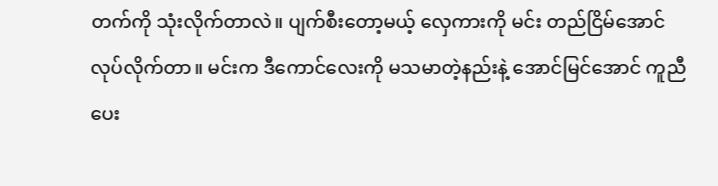တက်ကို သုံးလိုက်တာလဲ။ ပျက်စီးတော့မယ့် လှေကားကို မင်း တည်ငြိမ်အောင် လုပ်လိုက်တာ။ မင်းက ဒီကောင်လေးကို မသမာတဲ့နည်းနဲ့ အောင်မြင်အောင် ကူညီပေး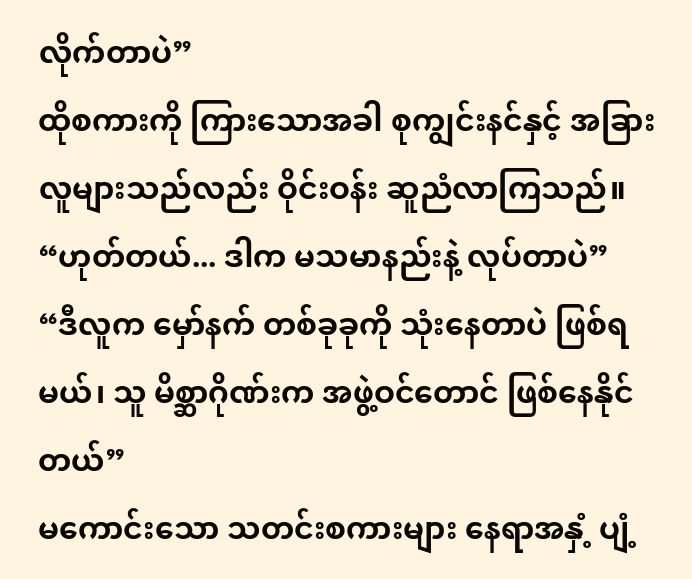လိုက်တာပဲ”
ထိုစကားကို ကြားသောအခါ စုကျွင်းနင်နှင့် အခြားလူများသည်လည်း ဝိုင်းဝန်း ဆူညံလာကြသည်။
“ဟုတ်တယ်... ဒါက မသမာနည်းနဲ့ လုပ်တာပဲ”
“ဒီလူက မှော်နက် တစ်ခုခုကို သုံးနေတာပဲ ဖြစ်ရမယ်၊ သူ မိစ္ဆာဂိုဏ်းက အဖွဲ့ဝင်တောင် ဖြစ်နေနိုင်တယ်”
မကောင်းသော သတင်းစကားများ နေရာအနှံ့ ပျံ့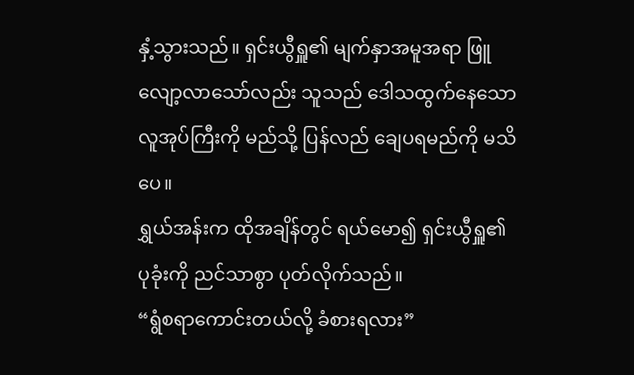နှံ့သွားသည်။ ရှင်းယွီရှူ၏ မျက်နှာအမူအရာ ဖြူလျော့လာသော်လည်း သူသည် ဒေါသထွက်နေသော လူအုပ်ကြီးကို မည်သို့ ပြန်လည် ချေပရမည်ကို မသိပေ။
ရွှယ်အန်းက ထိုအချိန်တွင် ရယ်မော၍ ရှင်းယွီရှူ၏ ပုခုံးကို ညင်သာစွာ ပုတ်လိုက်သည်။
“ရွံစရာကောင်းတယ်လို့ ခံစားရလား”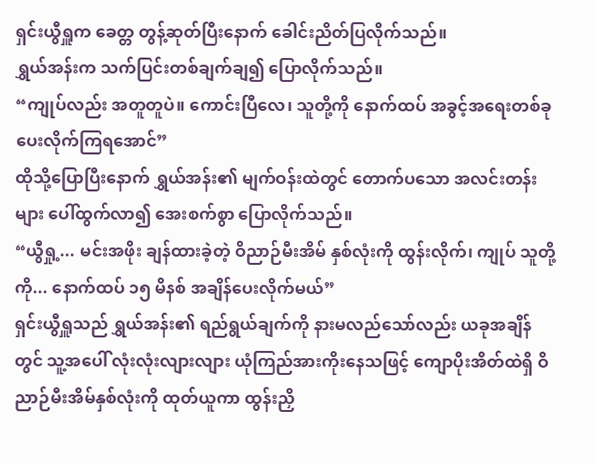ရှင်းယွီရှူက ခေတ္တ တွန့်ဆုတ်ပြီးနောက် ခေါင်းညိတ်ပြလိုက်သည်။
ရွှယ်အန်းက သက်ပြင်းတစ်ချက်ချ၍ ပြောလိုက်သည်။
“ကျုပ်လည်း အတူတူပဲ။ ကောင်းပြီလေ၊ သူတို့ကို နောက်ထပ် အခွင့်အရေးတစ်ခု ပေးလိုက်ကြရအောင်”
ထိုသို့ပြောပြီးနောက် ရွှယ်အန်း၏ မျက်ဝန်းထဲတွင် တောက်ပသော အလင်းတန်းများ ပေါ်ထွက်လာ၍ အေးစက်စွာ ပြောလိုက်သည်။
“ယွီရှု့... မင်းအဖိုး ချန်ထားခဲ့တဲ့ ဝိညာဉ်မီးအိမ် နှစ်လုံးကို ထွန်းလိုက်၊ ကျုပ် သူတို့ကို... နောက်ထပ် ၁၅ မိနစ် အချိန်ပေးလိုက်မယ်”
ရှင်းယွီရှူသည် ရွှယ်အန်း၏ ရည်ရွယ်ချက်ကို နားမလည်သော်လည်း ယခုအချိန်တွင် သူ့အပေါ် လုံးလုံးလျားလျား ယုံကြည်အားကိုးနေသဖြင့် ကျောပိုးအိတ်ထဲရှိ ဝိညာဉ်မီးအိမ်နှစ်လုံးကို ထုတ်ယူကာ ထွန်းညှိ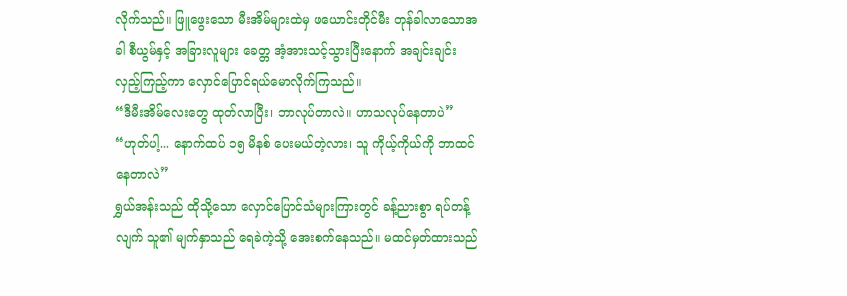လိုက်သည်။ ဖြူဖွေးသော မီးအိမ်များထဲမှ ဖယောင်းတိုင်မီး တုန်ခါလာသောအခါ စီယွမ်နှင့် အခြားလူများ ခေတ္တ အံ့အားသင့်သွားပြီးနောက် အချင်းချင်း လှည့်ကြည့်ကာ လှောင်ပြောင်ရယ်မောလိုက်ကြသည်။
“ဒီမီးအိမ်လေးတွေ ထုတ်လာပြီး၊ ဘာလုပ်တာလဲ။ ဟာသလုပ်နေတာပဲ”
“ဟုတ်ပါ့... နောက်ထပ် ၁၅ မိနစ် ပေးမယ်တဲ့လား၊ သူ ကိုယ့်ကိုယ်ကို ဘာထင်နေတာလဲ”
ရွှယ်အန်းသည် ထိုသို့သော လှောင်ပြောင်သံများကြားတွင် ခန့်ညားစွာ ရပ်တန့်လျက် သူ၏ မျက်နှာသည် ရေခဲကဲ့သို့ အေးစက်နေသည်။ မထင်မှတ်ထားသည်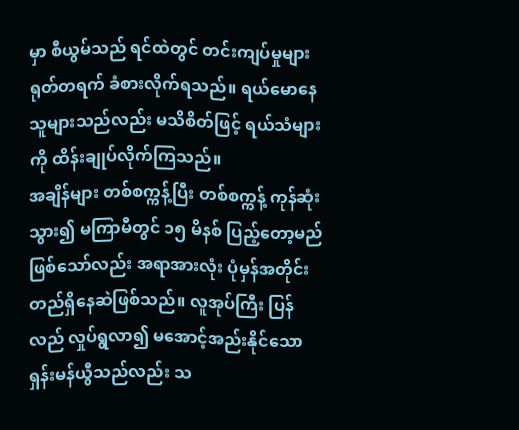မှာ စီယွမ်သည် ရင်ထဲတွင် တင်းကျပ်မှုများ ရုတ်တရက် ခံစားလိုက်ရသည်။ ရယ်မောနေသူများသည်လည်း မသိစိတ်ဖြင့် ရယ်သံများကို ထိန်းချုပ်လိုက်ကြသည်။
အချိန်များ တစ်စက္ကန့်ပြီး တစ်စက္ကန့် ကုန်ဆုံးသွား၍ မကြာမီတွင် ၁၅ မိနစ် ပြည့်တော့မည် ဖြစ်သော်လည်း အရာအားလုံး ပုံမှန်အတိုင်း တည်ရှိနေဆဲဖြစ်သည်။ လူအုပ်ကြီး ပြန်လည် လှုပ်ရွလာ၍ မအောင့်အည်းနိုင်သော ရှန်းမန်ယွီသည်လည်း သ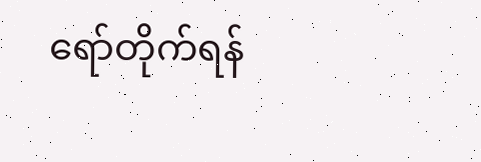ရော်တိုက်ရန်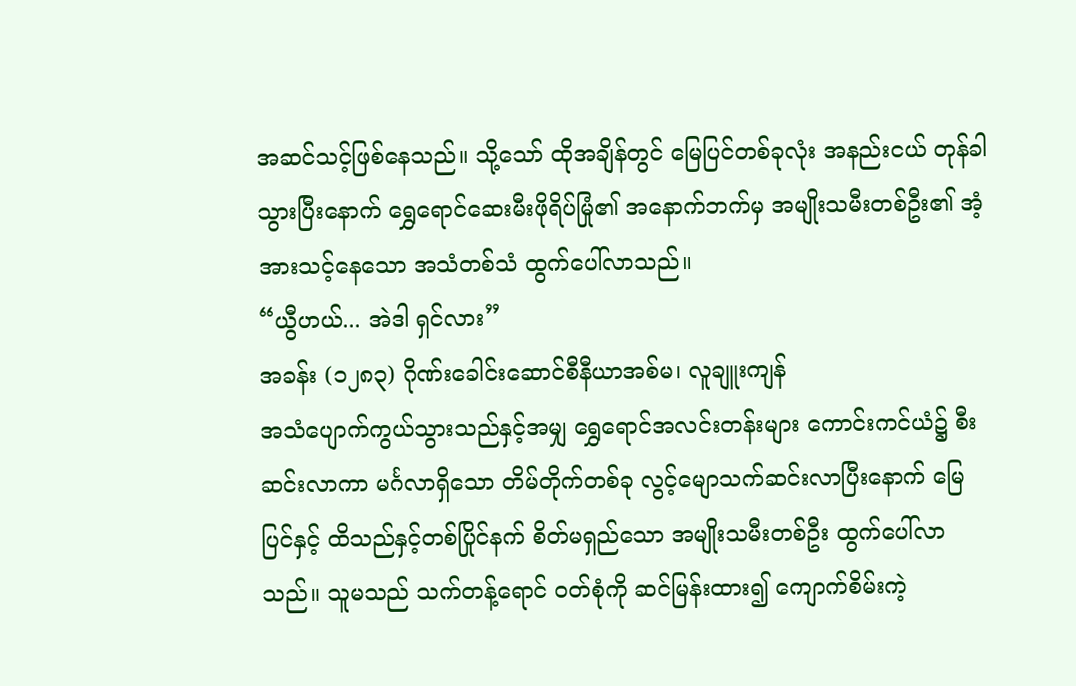အဆင်သင့်ဖြစ်နေသည်။ သို့သော် ထိုအချိန်တွင် မြေပြင်တစ်ခုလုံး အနည်းငယ် တုန်ခါသွားပြီးနောက် ရွှေရောင်ဆေးမီးဖိုရိပ်မြုံ၏ အနောက်ဘက်မှ အမျိုးသမီးတစ်ဦး၏ အံ့အားသင့်နေသော အသံတစ်သံ ထွက်ပေါ်လာသည်။
“ယွီဟယ်... အဲဒါ ရှင်လား”
အခန်း (၁၂၈၃) ဂိုဏ်းခေါင်းဆောင်စီနီယာအစ်မ၊ လူချူးကျန်
အသံပျောက်ကွယ်သွားသည်နှင့်အမျှ ရွှေရောင်အလင်းတန်းများ ကောင်းကင်ယံ၌ စီးဆင်းလာကာ မင်္ဂလာရှိသော တိမ်တိုက်တစ်ခု လွင့်မျောသက်ဆင်းလာပြီးနောက် မြေပြင်နှင့် ထိသည်နှင့်တစ်ပြိုင်နက် စိတ်မရှည်သော အမျိုးသမီးတစ်ဦး ထွက်ပေါ်လာသည်။ သူမသည် သက်တန့်ရောင် ဝတ်စုံကို ဆင်မြန်းထား၍ ကျောက်စိမ်းကဲ့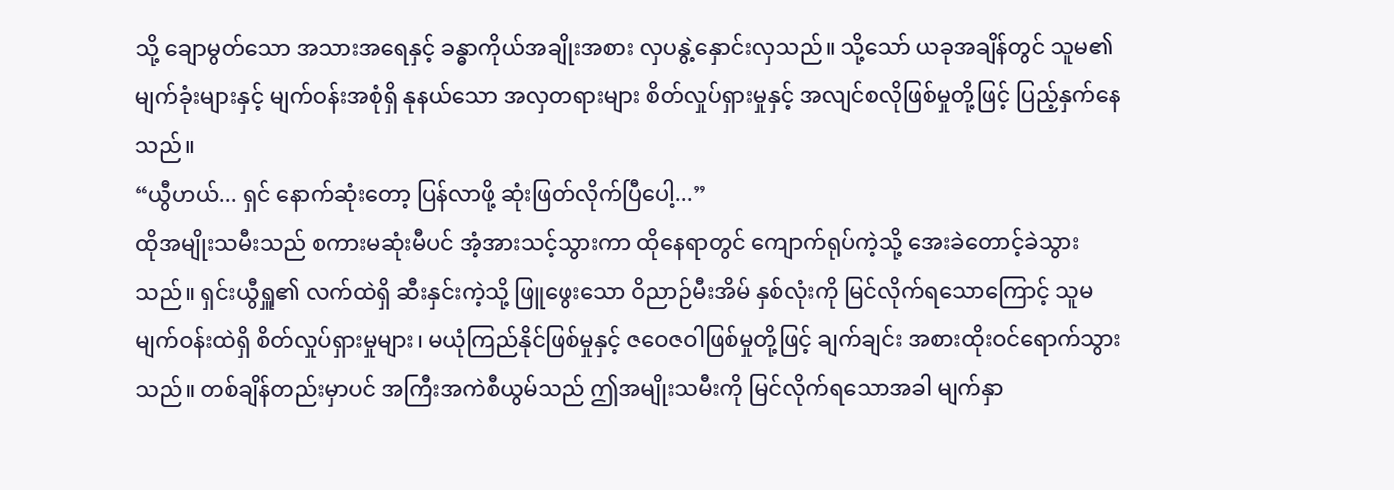သို့ ချောမွတ်သော အသားအရေနှင့် ခန္ဓာကိုယ်အချိုးအစား လှပနွဲ့နှောင်းလှသည်။ သို့သော် ယခုအချိန်တွင် သူမ၏ မျက်ခုံးများနှင့် မျက်ဝန်းအစုံရှိ နုနယ်သော အလှတရားများ စိတ်လှုပ်ရှားမှုနှင့် အလျင်စလိုဖြစ်မှုတို့ဖြင့် ပြည့်နှက်နေသည်။
“ယွီဟယ်... ရှင် နောက်ဆုံးတော့ ပြန်လာဖို့ ဆုံးဖြတ်လိုက်ပြီပေါ့...”
ထိုအမျိုးသမီးသည် စကားမဆုံးမီပင် အံ့အားသင့်သွားကာ ထိုနေရာတွင် ကျောက်ရုပ်ကဲ့သို့ အေးခဲတောင့်ခဲသွားသည်။ ရှင်းယွီရှူ၏ လက်ထဲရှိ ဆီးနှင်းကဲ့သို့ ဖြူဖွေးသော ဝိညာဉ်မီးအိမ် နှစ်လုံးကို မြင်လိုက်ရသောကြောင့် သူမ မျက်ဝန်းထဲရှိ စိတ်လှုပ်ရှားမှုများ၊ မယုံကြည်နိုင်ဖြစ်မှုနှင့် ဇဝေဇဝါဖြစ်မှုတို့ဖြင့် ချက်ချင်း အစားထိုးဝင်ရောက်သွားသည်။ တစ်ချိန်တည်းမှာပင် အကြီးအကဲစီယွမ်သည် ဤအမျိုးသမီးကို မြင်လိုက်ရသောအခါ မျက်နှာ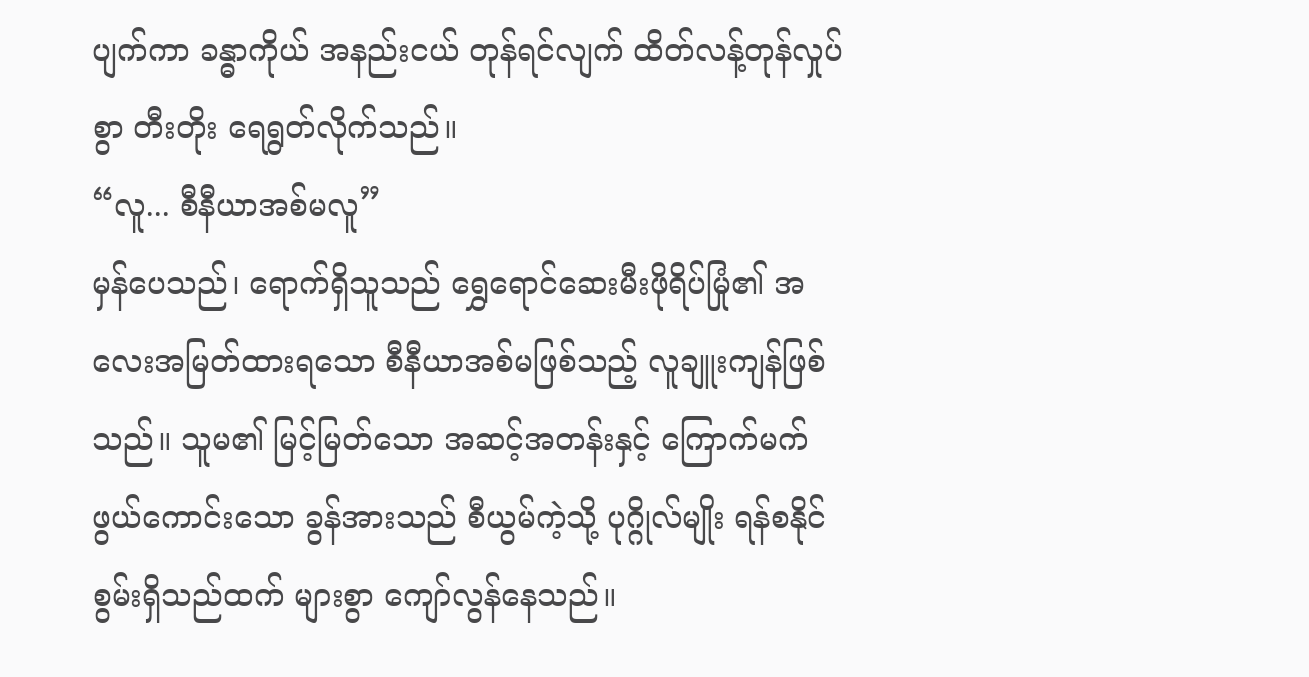ပျက်ကာ ခန္ဓာကိုယ် အနည်းငယ် တုန်ရင်လျက် ထိတ်လန့်တုန်လှုပ်စွာ တီးတိုး ရေရွတ်လိုက်သည်။
“လူ... စီနီယာအစ်မလူ”
မှန်ပေသည်၊ ရောက်ရှိသူသည် ရွှေရောင်ဆေးမီးဖိုရိပ်မြုံ၏ အလေးအမြတ်ထားရသော စီနီယာအစ်မဖြစ်သည့် လူချူးကျန်ဖြစ်သည်။ သူမ၏ မြင့်မြတ်သော အဆင့်အတန်းနှင့် ကြောက်မက်ဖွယ်ကောင်းသော ခွန်အားသည် စီယွမ်ကဲ့သို့ ပုဂ္ဂိုလ်မျိုး ရန်စနိုင်စွမ်းရှိသည်ထက် များစွာ ကျော်လွန်နေသည်။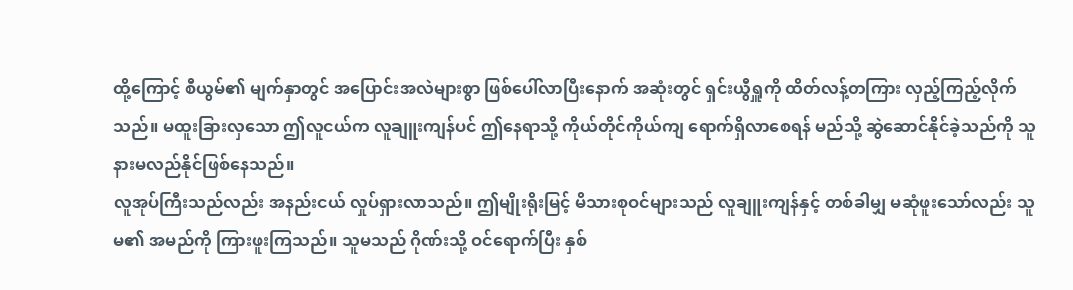ထို့ကြောင့် စီယွမ်၏ မျက်နှာတွင် အပြောင်းအလဲများစွာ ဖြစ်ပေါ်လာပြီးနောက် အဆုံးတွင် ရှင်းယွီရှူကို ထိတ်လန့်တကြား လှည့်ကြည့်လိုက်သည်။ မထူးခြားလှသော ဤလူငယ်က လူချူးကျန်ပင် ဤနေရာသို့ ကိုယ်တိုင်ကိုယ်ကျ ရောက်ရှိလာစေရန် မည်သို့ ဆွဲဆောင်နိုင်ခဲ့သည်ကို သူ နားမလည်နိုင်ဖြစ်နေသည်။
လူအုပ်ကြီးသည်လည်း အနည်းငယ် လှုပ်ရှားလာသည်။ ဤမျိုးရိုးမြင့် မိသားစုဝင်များသည် လူချူးကျန်နှင့် တစ်ခါမျှ မဆုံဖူးသော်လည်း သူမ၏ အမည်ကို ကြားဖူးကြသည်။ သူမသည် ဂိုဏ်းသို့ ဝင်ရောက်ပြီး နှစ်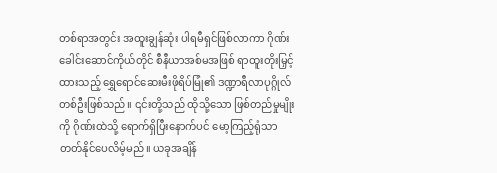တစ်ရာအတွင်း အထူးချွန်ဆုံး ပါရမီရှင်ဖြစ်လာကာ ဂိုဏ်းခေါင်းဆောင်ကိုယ်တိုင် စီနီယာအစ်မအဖြစ် ရာထူးတိုးမြှင့်ထားသည့် ရွှေရောင်ဆေးမီးဖိုရိပ်မြုံ၏ ဒဏ္ဍာရီလာပုဂ္ဂိုလ်တစ်ဦးဖြစ်သည်။ ၎င်းတို့သည် ထိုသို့သော ဖြစ်တည်မှုမျိုးကို ဂိုဏ်းထဲသို့ ရောက်ရှိပြီးနောက်ပင် မော့ကြည့်ရုံသာ တတ်နိုင်ပေလိမ့်မည်။ ယခုအချိန်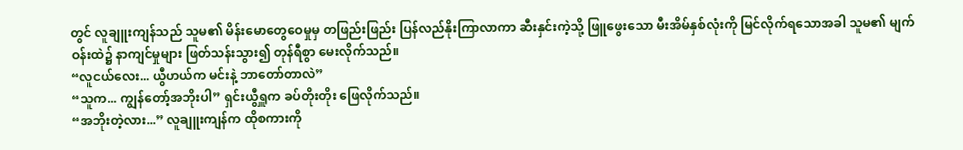တွင် လူချူးကျန်သည် သူမ၏ မိန်းမောတွေဝေမှုမှ တဖြည်းဖြည်း ပြန်လည်နိုးကြာလာကာ ဆီးနှင်းကဲ့သို့ ဖြူဖွေးသော မီးအိမ်နှစ်လုံးကို မြင်လိုက်ရသောအခါ သူမ၏ မျက်ဝန်းထဲ၌ နာကျင်မှုများ ဖြတ်သန်းသွား၍ တုန်ရီစွာ မေးလိုက်သည်။
“လူငယ်လေး... ယွီဟယ်က မင်းနဲ့ ဘာတော်တာလဲ”
“သူက... ကျွန်တော့်အဘိုးပါ” ရှင်းယွီရှူက ခပ်တိုးတိုး ဖြေလိုက်သည်။
“အဘိုးတဲ့လား...” လူချူးကျန်က ထိုစကားကို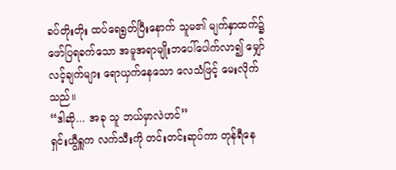ခပ်တိုးတိုး ထပ်ရေရွတ်ပြီးနောက် သူမ၏ မျက်နှာထက်၌ ဖော်ပြရခက်သော အမူအရာမျိုးဘပေါ်ပေါက်လာ၍ မျှော်လင့်ချက်များ ရောယှက်နေသော လေသံဖြင့် မေးလိုက်သည်။
“ဒါဆို... အခု သူ ဘယ်မှာလဲဟင်”
ရှင်းယွီရှူက လက်သီးကို တင်းတင်းဆုပ်ကာ တုန်ရီနေ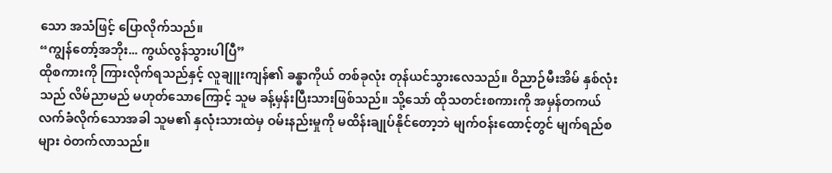သော အသံဖြင့် ပြောလိုက်သည်။
“ကျွန်တော့်အဘိုး... ကွယ်လွန်သွားပါပြီ”
ထိုစကားကို ကြားလိုက်ရသည်နှင့် လူချူးကျန်၏ ခန္ဓာကိုယ် တစ်ခုလုံး တုန်ယင်သွားလေသည်။ ဝိညာဉ်မီးအိမ် နှစ်လုံးသည် လိမ်ညာမည် မဟုတ်သောကြောင့် သူမ ခန့်မှန်းပြီးသားဖြစ်သည်။ သို့သော် ထိုသတင်းစကားကို အမှန်တကယ် လက်ခံလိုက်သောအခါ သူမ၏ နှလုံးသားထဲမှ ဝမ်းနည်းမှုကို မထိန်းချုပ်နိုင်တော့ဘဲ မျက်ဝန်းထောင့်တွင် မျက်ရည်စများ ဝဲတက်လာသည်။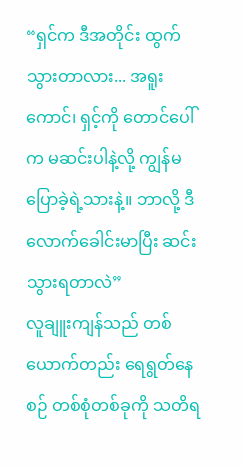“ရှင်က ဒီအတိုင်း ထွက်သွားတာလား... အရူးကောင်၊ ရှင့်ကို တောင်ပေါ်က မဆင်းပါနဲ့လို့ ကျွန်မ ပြောခဲ့ရဲ့သားနဲ့။ ဘာလို့ ဒီလောက်ခေါင်းမာပြီး ဆင်းသွားရတာလဲ”
လူချူးကျန်သည် တစ်ယောက်တည်း ရေရွတ်နေစဉ် တစ်စုံတစ်ခုကို သတိရ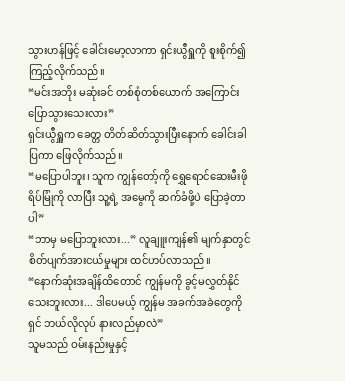သွားဟန်ဖြင့် ခေါင်းမော့လာကာ ရှင်းယွီရှူကို စူးစိုက်၍ ကြည့်လိုက်သည်။
“မင်းအဘိုး မဆုံးခင် တစ်စုံတစ်ယောက် အကြောင်း ပြောသွားသေးလား”
ရှင်းယွီရှူက ခေတ္တ တိတ်ဆိတ်သွားပြီးနောက် ခေါင်းခါပြကာ ဖြေလိုက်သည်။
“မပြောပါဘူး၊ သူက ကျွန်တော့်ကို ရွှေရောင်ဆေးမီးဖိုရိပ်မြုံကို လာပြီး သူ့ရဲ့ အမွေကို ဆက်ခံဖို့ပဲ ပြောခဲ့တာပါ”
“ဘာမှ မပြောဘူးလား...” လူချူးကျန်၏ မျက်နှာတွင် စိတ်ပျက်အားငယ်မှုများ ထင်ဟပ်လာသည်။
“နောက်ဆုံးအချိန်ထိတောင် ကျွန်မကို ခွင့်မလွှတ်နိုင်သေးဘူးလား... ဒါပေမယ့် ကျွန်မ အခက်အခဲတွေကို ရှင် ဘယ်လိုလုပ် နားလည်မှာလဲ”
သူမသည် ဝမ်းနည်းမှုနှင့်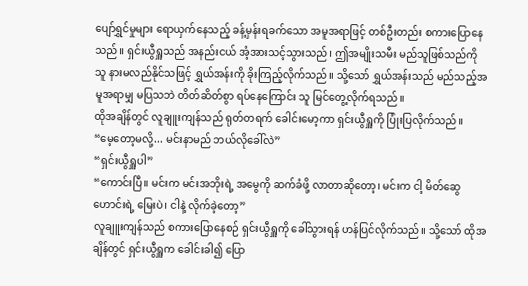ပျော်ရွှင်မှုများ ရောယှက်နေသည့် ခန့်မှန်းရခက်သော အမူအရာဖြင့် တစ်ဦးတည်း စကားပြောနေသည်။ ရှင်းယွီရှူသည် အနည်းငယ် အံ့အားသင့်သွားသည်၊ ဤအမျိုးသမီး မည်သူဖြစ်သည်ကို သူ နားမလည်နိုင်သဖြင့် ရွှယ်အန်းကို ခိုးကြည့်လိုက်သည်။ သို့သော် ရွှယ်အန်းသည် မည်သည့်အမူအရာမျှ မပြသဘဲ တိတ်ဆိတ်စွာ ရပ်နေကြောင်း သူ မြင်တွေ့လိုက်ရသည်။
ထိုအချိန်တွင် လူချူးကျန်သည် ရုတ်တရက် ခေါင်းမော့ကာ ရှင်းယွီရှူကို ပြုံးပြလိုက်သည်။
“မေ့တော့မလို့... မင်းနာမည် ဘယ်လိုခေါ်လဲ”
“ရှင်းယွီရှူပါ”
“ကောင်းပြီ။ မင်းက မင်းအဘိုးရဲ့ အမွေကို ဆက်ခံဖို့ လာတာဆိုတော့၊ မင်းက ငါ့ မိတ်ဆွေဟောင်းရဲ့ မြေးပဲ၊ ငါနဲ့ လိုက်ခဲ့တော့”
လူချူးကျန်သည် စကားပြောနေစဉ် ရှင်းယွီရှူကို ခေါ်သွားရန် ဟန်ပြင်လိုက်သည်။ သို့သော် ထိုအချိန်တွင် ရှင်းယွီရှူက ခေါင်းခါ၍ ပြော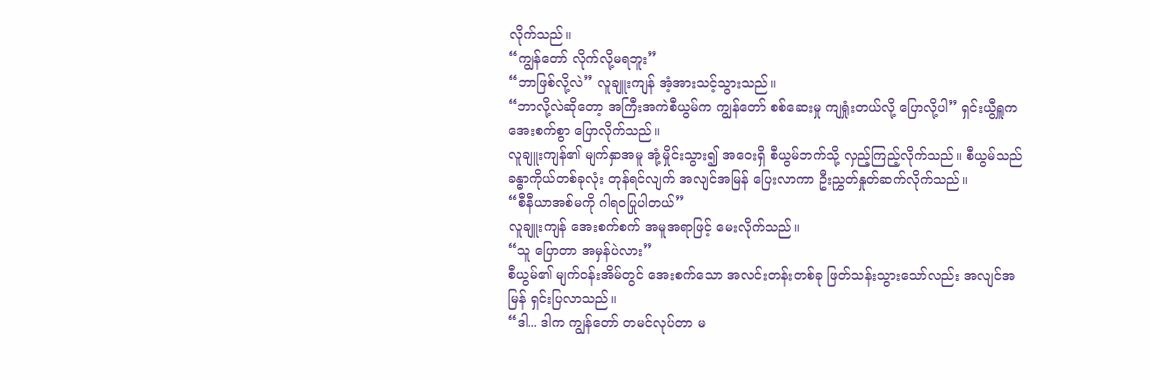လိုက်သည်။
“ကျွန်တော် လိုက်လို့မရဘူး”
“ဘာဖြစ်လို့လဲ” လူချူးကျန် အံ့အားသင့်သွားသည်။
“ဘာလို့လဲဆိုတော့ အကြီးအကဲစီယွမ်က ကျွန်တော် စစ်ဆေးမှု ကျရှုံးတယ်လို့ ပြောလို့ပါ” ရှင်းယွီရှူက အေးစက်စွာ ပြောလိုက်သည်။
လူချူးကျန်၏ မျက်နှာအမူ အုံ့မှိုင်းသွား၍ အဝေးရှိ စီယွမ်ဘက်သို့ လှည့်ကြည့်လိုက်သည်။ စီယွမ်သည် ခန္ဓာကိုယ်တစ်ခုလုံး တုန်ရင်လျက် အလျင်အမြန် ပြေးလာကာ ဦးညွှတ်နှုတ်ဆက်လိုက်သည်။
“စီနီယာအစ်မကို ဂါရဝပြုပါတယ်”
လူချူးကျန် အေးစက်စက် အမူအရာဖြင့် မေးလိုက်သည်။
“သူ ပြောတာ အမှန်ပဲလား”
စီယွမ်၏ မျက်ဝန်းအိမ်တွင် အေးစက်သော အလင်းတန်းတစ်ခု ဖြတ်သန်းသွားသော်လည်း အလျင်အမြန် ရှင်းပြလာသည်။
“ဒါ... ဒါက ကျွန်တော် တမင်လုပ်တာ မ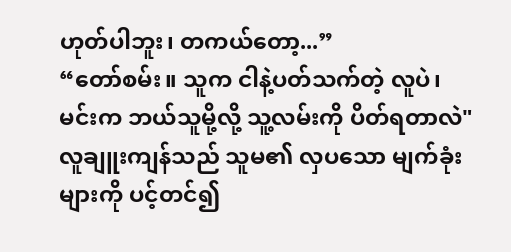ဟုတ်ပါဘူး၊ တကယ်တော့...”
“တော်စမ်း။ သူက ငါနဲ့ပတ်သက်တဲ့ လူပဲ၊ မင်းက ဘယ်သူမို့လို့ သူ့လမ်းကို ပိတ်ရတာလဲ" လူချူးကျန်သည် သူမ၏ လှပသော မျက်ခုံးများကို ပင့်တင်၍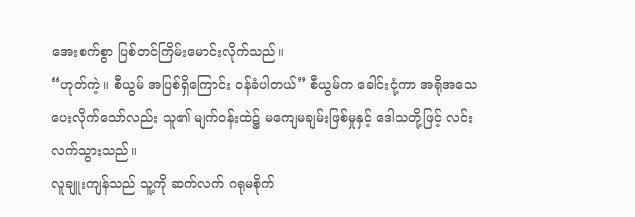အေးစက်စွာ ပြစ်တင်ကြိမ်းမောင်းလိုက်သည်။
“ဟုတ်ကဲ့။ စီယွမ် အပြစ်ရှိကြောင်း ဝန်ခံပါတယ်” စီယွမ်က ခေါင်းငုံ့ကာ အရိုအသေပေးလိုက်သော်လည်း သူ၏ မျက်ဝန်းထဲ၌ မကျေမချမ်းဖြစ်မှုနှင့် ဒေါသတို့ဖြင့် လင်းလက်သွားသည်။
လူချူးကျန်သည် သူ့ကို ဆက်လက် ဂရုမစိုက်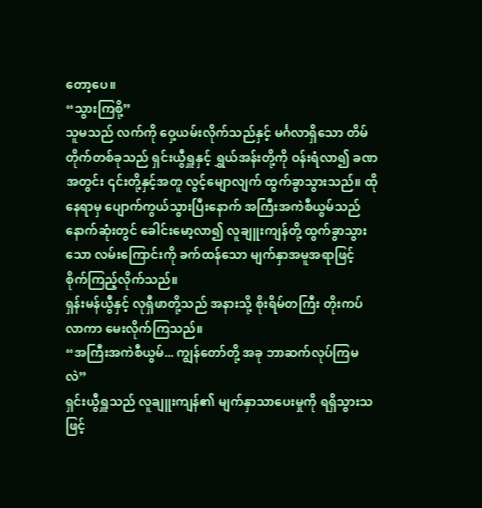တော့ပေ။
“သွားကြစို့”
သူမသည် လက်ကို ဝှေ့ယမ်းလိုက်သည်နှင့် မင်္ဂလာရှိသော တိမ်တိုက်တစ်ခုသည် ရှင်းယွီရှူနှင့် ရွှယ်အန်းတို့ကို ဝန်းရံလာ၍ ခဏအတွင်း ၎င်းတို့နှင့်အတူ လွင့်မျောလျက် ထွက်ခွာသွားသည်။ ထိုနေရာမှ ပျောက်ကွယ်သွားပြီးနောက် အကြီးအကဲစီယွမ်သည် နောက်ဆုံးတွင် ခေါင်းမော့လာ၍ လူချူးကျန်တို့ ထွက်ခွာသွားသော လမ်းကြောင်းကို ခက်ထန်သော မျက်နှာအမူအရာဖြင့် စိုက်ကြည့်လိုက်သည်။
ရှန်းမန်ယွီနှင့် လုရှီဖာတို့သည် အနားသို့ စိုးရိမ်တကြီး တိုးကပ်လာကာ မေးလိုက်ကြသည်။
“အကြီးအကဲစီယွမ်... ကျွန်တော်တို့ အခု ဘာဆက်လုပ်ကြမလဲ”
ရှင်းယွီရှူသည် လူချူးကျန်၏ မျက်နှာသာပေးမှုကို ရရှိသွားသဖြင့်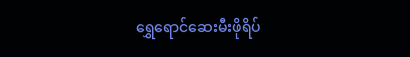ရွှေရောင်ဆေးမီးဖိုရိပ်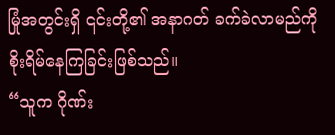မြုံအတွင်းရှိ ၎င်းတို့၏ အနာဂတ် ခက်ခဲလာမည်ကို စိုးရိမ်နေကြခြင်းဖြစ်သည်။
“သူက ဂိုဏ်း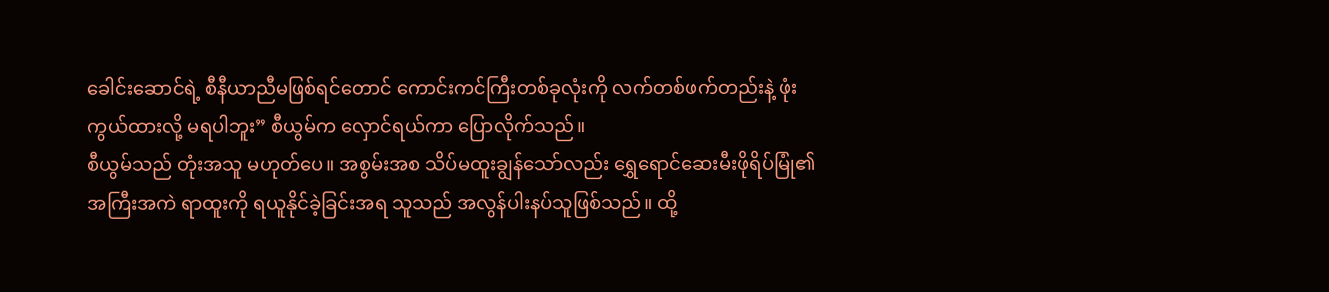ခေါင်းဆောင်ရဲ့ စီနီယာညီမဖြစ်ရင်တောင် ကောင်းကင်ကြီးတစ်ခုလုံးကို လက်တစ်ဖက်တည်းနဲ့ ဖုံးကွယ်ထားလို့ မရပါဘူး” စီယွမ်က လှောင်ရယ်ကာ ပြောလိုက်သည်။
စီယွမ်သည် တုံးအသူ မဟုတ်ပေ။ အစွမ်းအစ သိပ်မထူးချွန်သော်လည်း ရွှေရောင်ဆေးမီးဖိုရိပ်မြုံ၏ အကြီးအကဲ ရာထူးကို ရယူနိုင်ခဲ့ခြင်းအရ သူသည် အလွန်ပါးနပ်သူဖြစ်သည်။ ထို့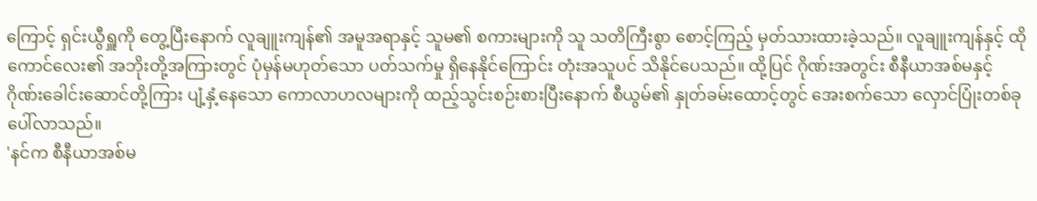ကြောင့် ရှင်းယွီရှူကို တွေ့ပြီးနောက် လူချူးကျန်၏ အမူအရာနှင့် သူမ၏ စကားများကို သူ သတိကြီးစွာ စောင့်ကြည့် မှတ်သားထားခဲ့သည်။ လူချူးကျန်နှင့် ထိုကောင်လေး၏ အဘိုးတို့အကြားတွင် ပုံမှန်မဟုတ်သော ပတ်သက်မှု ရှိနေနိုင်ကြောင်း တုံးအသူပင် သိနိုင်ပေသည်။ ထို့ပြင် ဂိုဏ်းအတွင်း စီနီယာအစ်မနှင့် ဂိုဏ်းခေါင်းဆောင်တို့ကြား ပျံ့နှံ့နေသော ကောလာဟလများကို ထည့်သွင်းစဉ်းစားပြီးနောက် စီယွမ်၏ နှုတ်ခမ်းထောင့်တွင် အေးစက်သော လှောင်ပြုံးတစ်ခု ပေါ်လာသည်။
'နင်က စီနီယာအစ်မ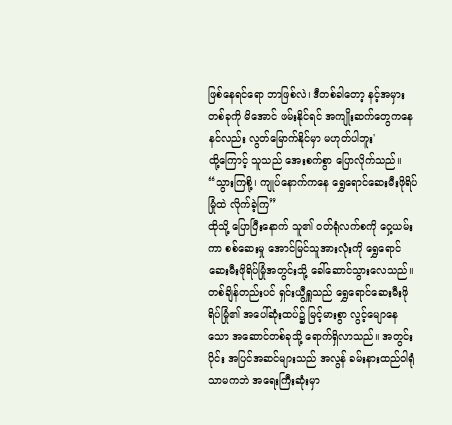ဖြစ်နေရင်ရော ဘာဖြစ်လဲ၊ ဒီတစ်ခါတော့ နင့်အမှားတစ်ခုကို မိအောင် ဖမ်းနိုင်ရင် အကျိုးဆက်တွေကနေ နင်လည်း လွတ်မြောက်နိုင်မှာ မဟုတ်ပါဘူး'
ထို့ကြောင့် သူသည် အေးစက်စွာ ပြောလိုက်သည်။
“သွားကြစို့၊ ကျုပ်နောက်ကနေ ရွှေရောင်ဆေးမီးဖိုရိပ်မြုံထဲ လိုက်ခဲ့ကြ”
ထိုသို့ ပြောပြီးနောက် သူ၏ ဝတ်ရုံလက်စကို ဝှေ့ယမ်းကာ စစ်ဆေးမှု အောင်မြင်သူအားလုံးကို ရွှေရောင်ဆေးမီးဖိုရိပ်မြုံအတွင်းသို့ ခေါ်ဆောင်သွားလေသည်။ တစ်ချိန်တည်းပင် ရှင်းယွီရှူသည် ရွှေရောင်ဆေးမီးဖိုရိပ်မြုံ၏ အပေါ်ဆုံးထပ်၌ မြင့်မားစွာ လွင့်မျောနေသော အဆောင်တစ်ခုသို့ ရောက်ရှိလာသည်။ အတွင်းပိုင်း အပြင်အဆင်များသည် အလွန် ခမ်းနားထည်ဝါရုံသာမကဘဲ အရေးကြီးဆုံးမှာ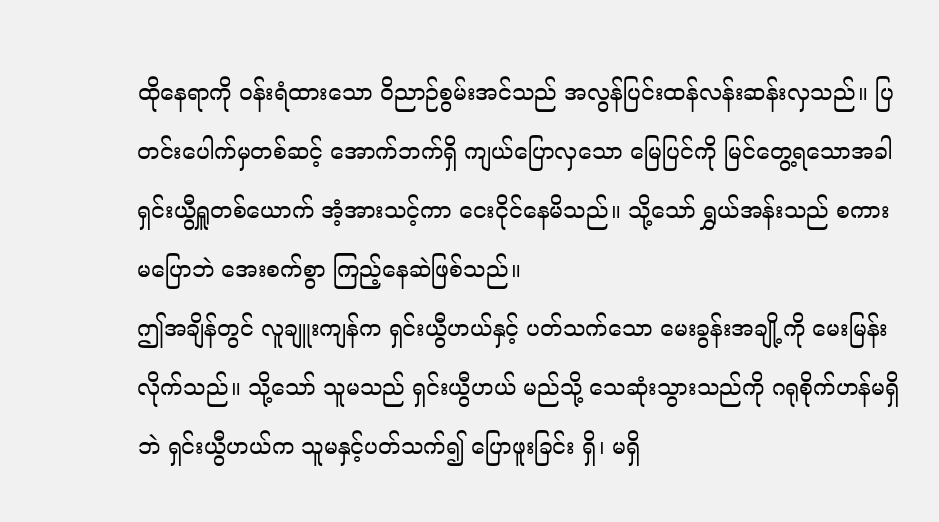ထိုနေရာကို ဝန်းရံထားသော ဝိညာဉ်စွမ်းအင်သည် အလွန်ပြင်းထန်လန်းဆန်းလှသည်။ ပြတင်းပေါက်မှတစ်ဆင့် အောက်ဘက်ရှိ ကျယ်ပြောလှသော မြေပြင်ကို မြင်တွေ့ရသောအခါ ရှင်းယွီရှူတစ်ယောက် အံ့အားသင့်ကာ ငေးငိုင်နေမိသည်။ သို့သော် ရွှယ်အန်းသည် စကားမပြောဘဲ အေးစက်စွာ ကြည့်နေဆဲဖြစ်သည်။
ဤအချိန်တွင် လူချူးကျန်က ရှင်းယွီဟယ်နှင့် ပတ်သက်သော မေးခွန်းအချို့ကို မေးမြန်းလိုက်သည်။ သို့သော် သူမသည် ရှင်းယွီဟယ် မည်သို့ သေဆုံးသွားသည်ကို ဂရုစိုက်ဟန်မရှိဘဲ ရှင်းယွီဟယ်က သူမနှင့်ပတ်သက်၍ ပြောဖူးခြင်း ရှိ၊ မရှိ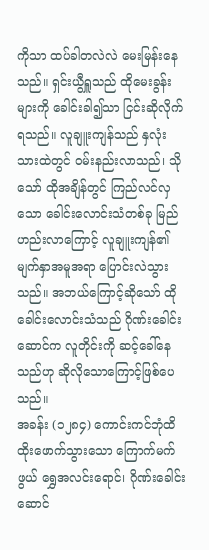ကိုသာ ထပ်ခါတလဲလဲ မေးမြန်းနေသည်။ ရှင်းယွီရှူသည် ထိုမေးခွန်းများကို ခေါင်းခါ၍သာ ငြင်းဆိုလိုက်ရသည်။ လူချူးကျန်သည် နှလုံးသားထဲတွင် ဝမ်းနည်းလာသည်၊ သိုသော် ထိုအချိန်တွင် ကြည်လင်လှသော ခေါင်းလောင်းသံတစ်ခု မြည်ဟည်းလာကြောင့် လူချူးကျန်၏ မျက်နှာအမူအရာ ပြောင်းလဲသွားသည်။ အဘယ်ကြောင့်ဆိုသော် ထိုခေါင်းလောင်းသံသည် ဂိုဏ်းခေါင်းဆောင်က လူတိုင်းကို ဆင့်ခေါ်နေသည်ဟု ဆိုလိုသောကြောင့်ဖြစ်ပေသည်။
အခန်း (၁၂၈၄) ကောင်းကင်ဘုံထိ ထိုးဖောက်သွားသော ကြောက်မက်ဖွယ် ရွှေအလင်းရောင်၊ ဂိုဏ်းခေါင်းဆောင်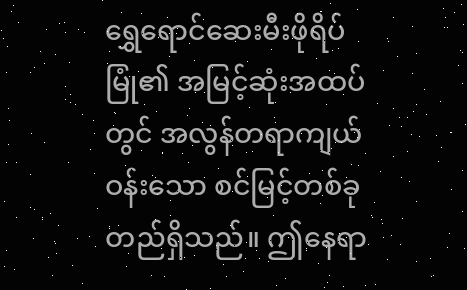ရွှေရောင်ဆေးမီးဖိုရိပ်မြုံ၏ အမြင့်ဆုံးအထပ်တွင် အလွန်တရာကျယ်ဝန်းသော စင်မြင့်တစ်ခု တည်ရှိသည်။ ဤနေရာ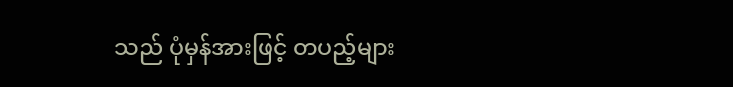သည် ပုံမှန်အားဖြင့် တပည့်များ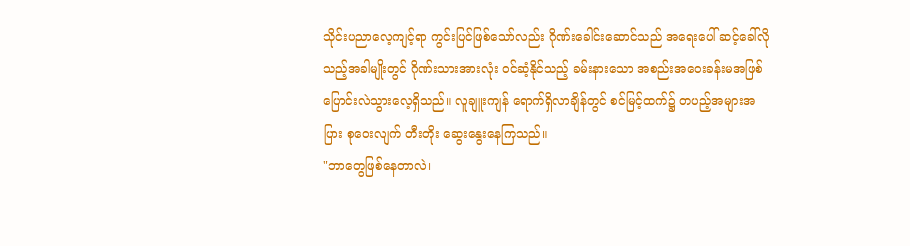သိုင်းပညာလေ့ကျင့်ရာ ကွင်းပြင်ဖြစ်သော်လည်း ဂိုဏ်းခေါင်းဆောင်သည် အရေးပေါ် ဆင့်ခေါ်လိုသည့်အခါမျိုးတွင် ဂိုဏ်းသားအားလုံး ဝင်ဆံ့နိုင်သည့် ခမ်းနားသော အစည်းအဝေးခန်းမအဖြစ် ပြောင်းလဲသွားလေ့ရှိသည်။ လူချူးကျန် ရောက်ရှိလာချိန်တွင် စင်မြင့်ထက်၌ တပည့်အများအပြား စုဝေးလျက် တီးတိုး ဆွေးနွေးနေကြသည်။
"ဘာတွေဖြစ်နေတာလဲ၊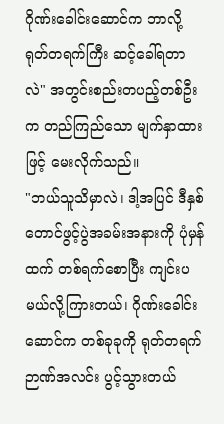ဂိုဏ်းခေါင်းဆောင်က ဘာလို့ ရုတ်တရက်ကြီး ဆင့်ခေါ်ရတာလဲ" အတွင်းစည်းတပည့်တစ်ဦးက တည်ကြည်သော မျက်နှာထားဖြင့် မေးလိုက်သည်။
"ဘယ်သူသိမှာလဲ၊ ဒါ့အပြင် ဒီနှစ် တောင်ဖွင့်ပွဲအခမ်းအနားကို ပုံမှန်ထက် တစ်ရက်စောပြီး ကျင်းပမယ်လို့ကြားတယ်၊ ဂိုဏ်းခေါင်းဆောင်က တစ်ခုခုကို ရုတ်တရက် ဉာဏ်အလင်း ပွင့်သွားတယ်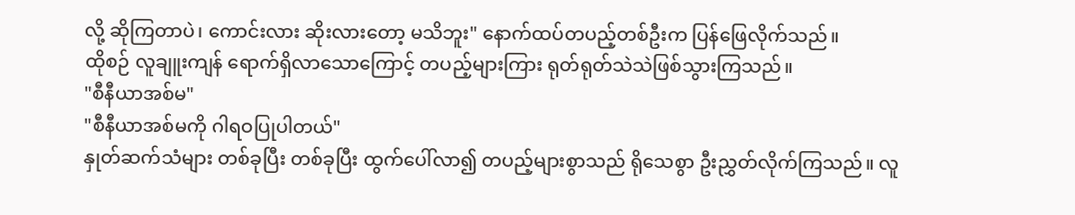လို့ ဆိုကြတာပဲ၊ ကောင်းလား ဆိုးလားတော့ မသိဘူး" နောက်ထပ်တပည့်တစ်ဦးက ပြန်ဖြေလိုက်သည်။
ထိုစဉ် လူချူးကျန် ရောက်ရှိလာသောကြောင့် တပည့်များကြား ရုတ်ရုတ်သဲသဲဖြစ်သွားကြသည်။
"စီနီယာအစ်မ"
"စီနီယာအစ်မကို ဂါရဝပြုပါတယ်"
နှုတ်ဆက်သံများ တစ်ခုပြီး တစ်ခုပြီး ထွက်ပေါ်လာ၍ တပည့်များစွာသည် ရိုသေစွာ ဦးညွှတ်လိုက်ကြသည်။ လူ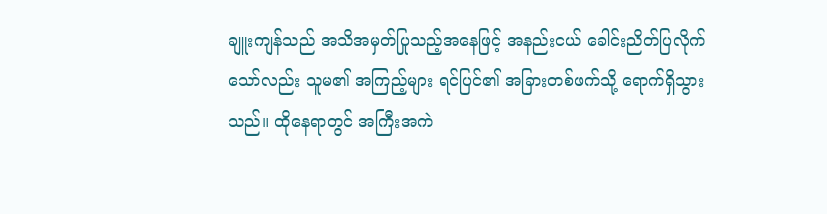ချူးကျန်သည် အသိအမှတ်ပြုသည့်အနေဖြင့် အနည်းငယ် ခေါင်းညိတ်ပြလိုက်သော်လည်း သူမ၏ အကြည့်များ ရင်ပြင်၏ အခြားတစ်ဖက်သို့ ရောက်ရှိသွားသည်။ ထိုနေရာတွင် အကြီးအကဲ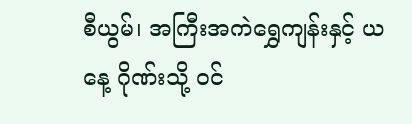စီယွမ်၊ အကြီးအကဲရွှေကျန်းနှင့် ယနေ့ ဂိုဏ်းသို့ ဝင်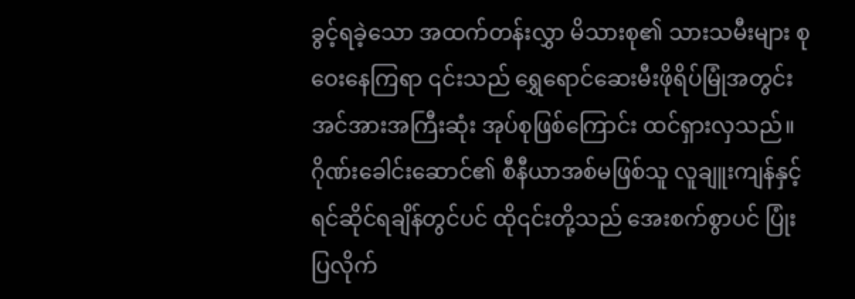ခွင့်ရခဲ့သော အထက်တန်းလွှာ မိသားစု၏ သားသမီးများ စုဝေးနေကြရာ ၎င်းသည် ရွှေရောင်ဆေးမီးဖိုရိပ်မြုံအတွင်း အင်အားအကြီးဆုံး အုပ်စုဖြစ်ကြောင်း ထင်ရှားလှသည်။ ဂိုဏ်းခေါင်းဆောင်၏ စီနီယာအစ်မဖြစ်သူ လူချူးကျန်နှင့် ရင်ဆိုင်ရချိန်တွင်ပင် ထို၎င်းတို့သည် အေးစက်စွာပင် ပြုံးပြလိုက်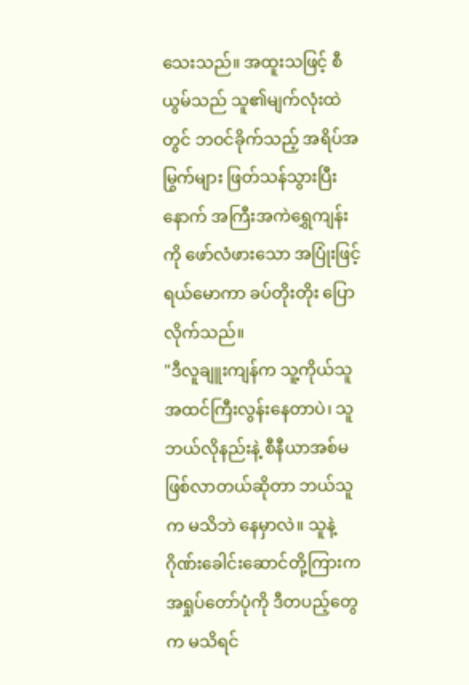သေးသည်။ အထူးသဖြင့် စီယွမ်သည် သူ၏မျက်လုံးထဲတွင် ဘဝင်ခိုက်သည့် အရိပ်အမြွက်များ ဖြတ်သန်သွားပြီးနောက် အကြီးအကဲရွှေကျန်းကို ဖော်လံဖားသော အပြုံးဖြင့် ရယ်မောကာ ခပ်တိုးတိုး ပြောလိုက်သည်။
"ဒီလူချူးကျန်က သူ့ကိုယ်သူ အထင်ကြီးလွန်းနေတာပဲ၊ သူ ဘယ်လိုနည်းနဲ့ စီနီယာအစ်မ ဖြစ်လာတယ်ဆိုတာ ဘယ်သူက မသိဘဲ နေမှာလဲ။ သူနဲ့ ဂိုဏ်းခေါင်းဆောင်တို့ကြားက အရှုပ်တော်ပုံကို ဒီတပည့်တွေက မသိရင်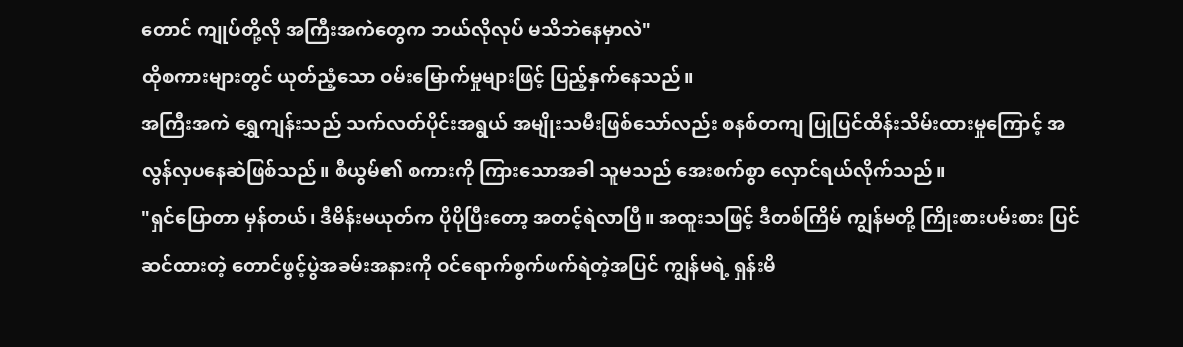တောင် ကျုပ်တို့လို အကြီးအကဲတွေက ဘယ်လိုလုပ် မသိဘဲနေမှာလဲ"
ထိုစကားများတွင် ယုတ်ညံ့သော ဝမ်းမြောက်မှုများဖြင့် ပြည့်နှက်နေသည်။
အကြီးအကဲ ရွှေကျန်းသည် သက်လတ်ပိုင်းအရွယ် အမျိုးသမီးဖြစ်သော်လည်း စနစ်တကျ ပြုပြင်ထိန်းသိမ်းထားမှုကြောင့် အလွန်လှပနေဆဲဖြစ်သည်။ စီယွမ်၏ စကားကို ကြားသောအခါ သူမသည် အေးစက်စွာ လှောင်ရယ်လိုက်သည်။
"ရှင်ပြောတာ မှန်တယ်၊ ဒီမိန်းမယုတ်က ပိုပိုပြီးတော့ အတင့်ရဲလာပြီ။ အထူးသဖြင့် ဒီတစ်ကြိမ် ကျွန်မတို့ ကြိုးစားပမ်းစား ပြင်ဆင်ထားတဲ့ တောင်ဖွင့်ပွဲအခမ်းအနားကို ဝင်ရောက်စွက်ဖက်ရဲတဲ့အပြင် ကျွန်မရဲ့ ရှန်းမိ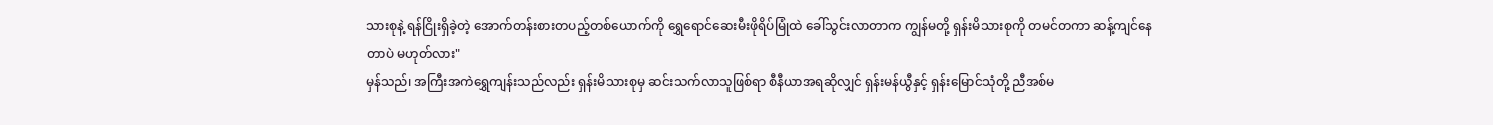သားစုနဲ့ ရန်ငြိုးရှိခဲ့တဲ့ အောက်တန်းစားတပည့်တစ်ယောက်ကို ရွှေရောင်ဆေးမီးဖိုရိပ်မြုံထဲ ခေါ်သွင်းလာတာက ကျွန်မတို့ ရှန်းမိသားစုကို တမင်တကာ ဆန့်ကျင်နေတာပဲ မဟုတ်လား"
မှန်သည်၊ အကြီးအကဲရွှေကျန်းသည်လည်း ရှန်းမိသားစုမှ ဆင်းသက်လာသူဖြစ်ရာ စီနီယာအရဆိုလျှင် ရှန်းမန်ယွီနှင့် ရှန်းမြောင်သုံတို့ ညီအစ်မ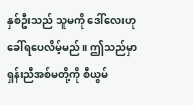နှစ်ဦးသည် သူမကို ဒေါ်လေးဟု ခေါ်ရပေလိမ့်မည်။ ဤသည်မှာ ရှန်းညီအစ်မတို့ကို စီယွမ်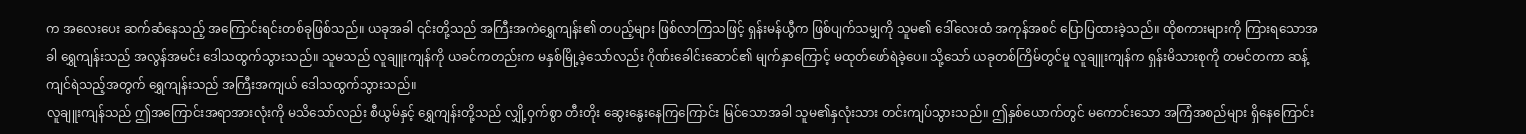က အလေးပေး ဆက်ဆံနေသည့် အကြောင်းရင်းတစ်ခုဖြစ်သည်။ ယခုအခါ ၎င်းတို့သည် အကြီးအကဲရွှေကျန်း၏ တပည့်များ ဖြစ်လာကြသဖြင့် ရှန်းမန်ယွီက ဖြစ်ပျက်သမျှကို သူမ၏ ဒေါ်လေးထံ အကုန်အစင် ပြောပြထားခဲ့သည်။ ထိုစကားများကို ကြားရသောအခါ ရွှေကျန်းသည် အလွန်အမင်း ဒေါသထွက်သွားသည်။ သူမသည် လူချူးကျန်ကို ယခင်ကတည်းက မနှစ်မြို့ခဲ့သော်လည်း ဂိုဏ်းခေါင်းဆောင်၏ မျက်နှာကြောင့် မထုတ်ဖော်ရဲခဲ့ပေ။ သို့သော် ယခုတစ်ကြိမ်တွင်မူ လူချူးကျန်က ရှန်းမိသားစုကို တမင်တကာ ဆန့်ကျင်ရဲသည့်အတွက် ရွှေကျန်းသည် အကြီးအကျယ် ဒေါသထွက်သွားသည်။
လူချူးကျန်သည် ဤအကြောင်းအရာအားလုံးကို မသိသော်လည်း စီယွမ်နှင့် ရွှေကျန်းတို့သည် လျှို့ဝှက်စွာ တီးတိုး ဆွေးနွေးနေကြကြောင်း မြင်သောအခါ သူမ၏နှလုံးသား တင်းကျပ်သွားသည်။ ဤနှစ်ယောက်တွင် မကောင်းသော အကြံအစည်များ ရှိနေကြောင်း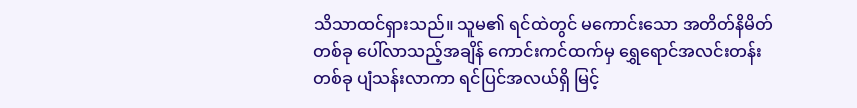သိသာထင်ရှားသည်။ သူမ၏ ရင်ထဲတွင် မကောင်းသော အတိတ်နိမိတ်တစ်ခု ပေါ်လာသည့်အချိန် ကောင်းကင်ထက်မှ ရွှေရောင်အလင်းတန်းတစ်ခု ပျံသန်းလာကာ ရင်ပြင်အလယ်ရှိ မြင့်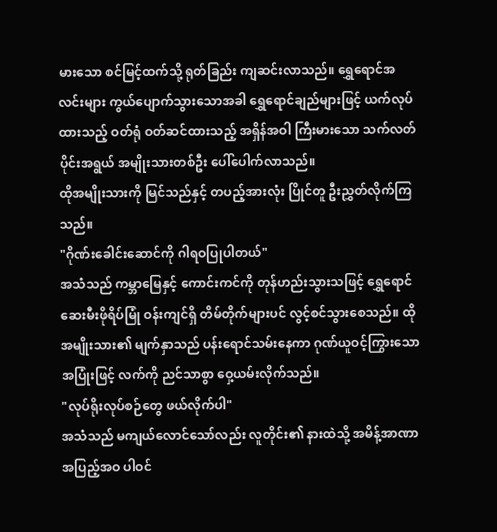မားသော စင်မြင့်ထက်သို့ ရုတ်ခြည်း ကျဆင်းလာသည်။ ရွှေရောင်အလင်းများ ကွယ်ပျောက်သွားသောအခါ ရွှေရောင်ချည်များဖြင့် ယက်လုပ်ထားသည့် ဝတ်ရုံ ဝတ်ဆင်ထားသည့် အရှိန်အဝါ ကြီးမားသော သက်လတ်ပိုင်းအရွယ် အမျိုးသားတစ်ဦး ပေါ်ပေါက်လာသည်။
ထိုအမျိုးသားကို မြင်သည်နှင့် တပည့်အားလုံး ပြိုင်တူ ဦးညွှတ်လိုက်ကြသည်။
"ဂိုဏ်းခေါင်းဆောင်ကို ဂါရဝပြုပါတယ်"
အသံသည် ကမ္ဘာမြေနှင့် ကောင်းကင်ကို တုန်ဟည်းသွားသဖြင့် ရွှေရောင်ဆေးမီးဖိုရိပ်မြုံ ဝန်းကျင်ရှိ တိမ်တိုက်များပင် လွင့်စင်သွားစေသည်။ ထိုအမျိုးသား၏ မျက်နှာသည် ပန်းရောင်သမ်းနေကာ ဂုဏ်ယူဝင့်ကြွားသော အပြုံးဖြင့် လက်ကို ညင်သာစွာ ဝှေ့ယမ်းလိုက်သည်။
"လုပ်ရိုးလုပ်စဉ်တွေ ဖယ်လိုက်ပါ"
အသံသည် မကျယ်လောင်သော်လည်း လူတိုင်း၏ နားထဲသို့ အမိန့်အာဏာ အပြည့်အဝ ပါဝင်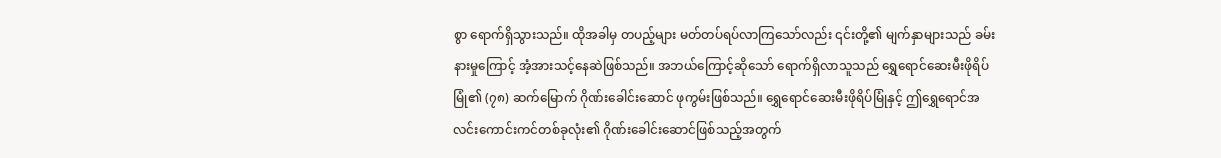စွာ ရောက်ရှိသွားသည်။ ထိုအခါမှ တပည့်များ မတ်တပ်ရပ်လာကြသော်လည်း ၎င်းတို့၏ မျက်နှာများသည် ခမ်းနားမှုကြောင့် အံ့အားသင့်နေဆဲဖြစ်သည်။ အဘယ်ကြောင့်ဆိုသော် ရောက်ရှိလာသူသည် ရွှေရောင်ဆေးမီးဖိုရိပ်မြုံ၏ (၇၈) ဆက်မြောက် ဂိုဏ်းခေါင်းဆောင် ဖုကွမ်းဖြစ်သည်။ ရွှေရောင်ဆေးမီးဖိုရိပ်မြုံနှင့် ဤရွှေရောင်အလင်းကောင်းကင်တစ်ခုလုံး၏ ဂိုဏ်းခေါင်းဆောင်ဖြစ်သည့်အတွက်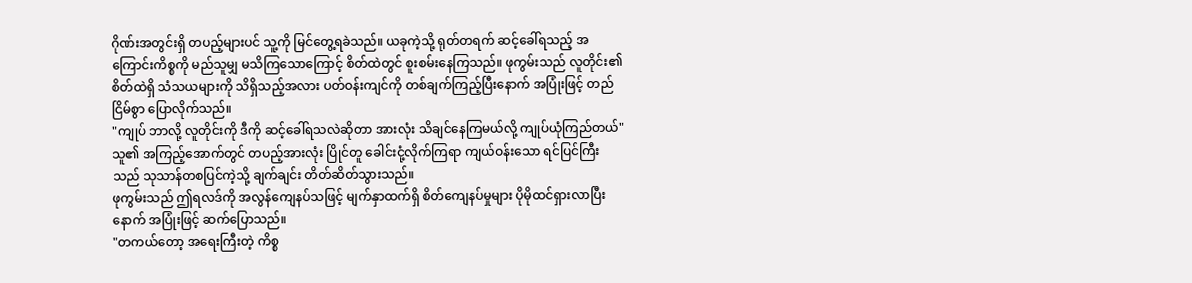ဂိုဏ်းအတွင်းရှိ တပည့်များပင် သူ့ကို မြင်တွေ့ရခဲသည်။ ယခုကဲ့သို့ ရုတ်တရက် ဆင့်ခေါ်ရသည့် အကြောင်းကိစ္စကို မည်သူမျှ မသိကြသောကြောင့် စိတ်ထဲတွင် စူးစမ်းနေကြသည်။ ဖုကွမ်းသည် လူတိုင်း၏ စိတ်ထဲရှိ သံသယများကို သိရှိသည့်အလား ပတ်ဝန်းကျင်ကို တစ်ချက်ကြည့်ပြီးနောက် အပြုံးဖြင့် တည်ငြိမ်စွာ ပြောလိုက်သည်။
"ကျုပ် ဘာလို့ လူတိုင်းကို ဒီကို ဆင့်ခေါ်ရသလဲဆိုတာ အားလုံး သိချင်နေကြမယ်လို့ ကျုပ်ယုံကြည်တယ်"
သူ၏ အကြည့်အောက်တွင် တပည့်အားလုံး ပြိုင်တူ ခေါင်းငုံ့လိုက်ကြရာ ကျယ်ဝန်းသော ရင်ပြင်ကြီးသည် သုသာန်တစပြင်ကဲ့သို့ ချက်ချင်း တိတ်ဆိတ်သွားသည်။
ဖုကွမ်းသည် ဤရလဒ်ကို အလွန်ကျေနပ်သဖြင့် မျက်နှာထက်ရှိ စိတ်ကျေနပ်မှုများ ပိုမိုထင်ရှားလာပြီးနောက် အပြုံးဖြင့် ဆက်ပြောသည်။
"တကယ်တော့ အရေးကြီးတဲ့ ကိစ္စ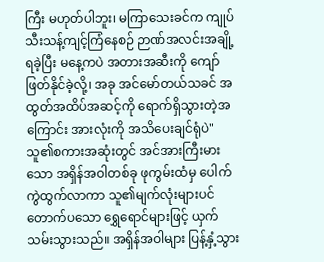ကြီး မဟုတ်ပါဘူး၊ မကြာသေးခင်က ကျုပ် သီးသန့်ကျင့်ကြံနေစဉ် ဉာဏ်အလင်းအချို့ရခဲ့ပြီး မနေ့ကပဲ အတားအဆီးကို ကျော်ဖြတ်နိုင်ခဲ့လို့၊ အခု အင်မော်တယ်သခင် အထွတ်အထိပ်အဆင့်ကို ရောက်ရှိသွားတဲ့အကြောင်း အားလုံးကို အသိပေးချင်ရုံပဲ"
သူ၏စကားအဆုံးတွင် အင်အားကြီးမားသော အရှိန်အဝါတစ်ခု ဖုကွမ်းထံမှ ပေါက်ကွဲထွက်လာကာ သူ၏မျက်လုံးများပင် တောက်ပသော ရွှေရောင်များဖြင့် ယှက်သမ်းသွားသည်။ အရှိန်အဝါများ ပြန့်နှံ့သွား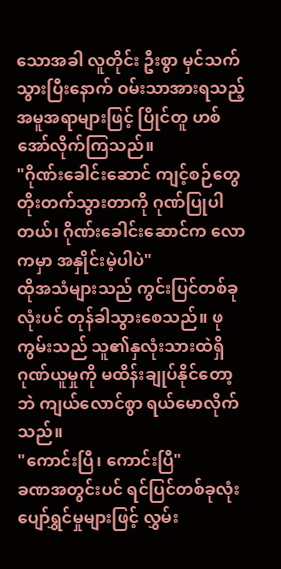သောအခါ လူတိုင်း ဦးစွာ မှင်သက်သွားပြီးနောက် ဝမ်းသာအားရသည့် အမူအရာများဖြင့် ပြိုင်တူ ဟစ်အော်လိုက်ကြသည်။
"ဂိုဏ်းခေါင်းဆောင် ကျင့်စဉ်တွေ တိုးတက်သွားတာကို ဂုဏ်ပြုပါတယ်၊ ဂိုဏ်းခေါင်းဆောင်က လောကမှာ အနှိုင်းမဲ့ပါပဲ"
ထိုအသံများသည် ကွင်းပြင်တစ်ခုလုံးပင် တုန်ခါသွားစေသည်။ ဖုကွမ်းသည် သူ၏နှလုံးသားထဲရှိ ဂုဏ်ယူမှုကို မထိန်းချုပ်နိုင်တော့ဘဲ ကျယ်လောင်စွာ ရယ်မောလိုက်သည်။
"ကောင်းပြီ၊ ကောင်းပြီ"
ခဏအတွင်းပင် ရင်ပြင်တစ်ခုလုံး ပျော်ရွှင်မှုများဖြင့် လွှမ်း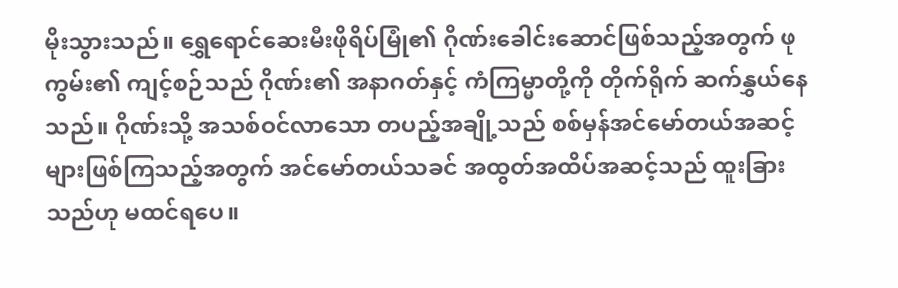မိုးသွားသည်။ ရွှေရောင်ဆေးမီးဖိုရိပ်မြုံ၏ ဂိုဏ်းခေါင်းဆောင်ဖြစ်သည့်အတွက် ဖုကွမ်း၏ ကျင့်စဉ်သည် ဂိုဏ်း၏ အနာဂတ်နှင့် ကံကြမ္မာတို့ကို တိုက်ရိုက် ဆက်နွှယ်နေသည်။ ဂိုဏ်းသို့ အသစ်ဝင်လာသော တပည့်အချို့သည် စစ်မှန်အင်မော်တယ်အဆင့်များဖြစ်ကြသည့်အတွက် အင်မော်တယ်သခင် အထွတ်အထိပ်အဆင့်သည် ထူးခြားသည်ဟု မထင်ရပေ။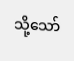သို့သော်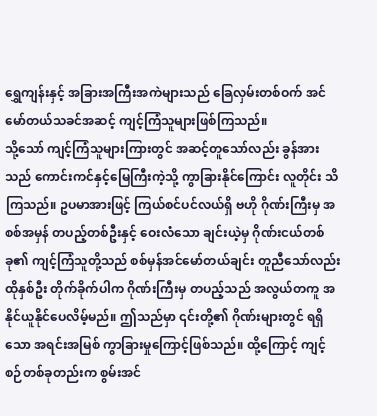ရွှေကျန်းနှင့် အခြားအကြီးအကဲများသည် ခြေလှမ်းတစ်ဝက် အင်မော်တယ်သခင်အဆင့် ကျင့်ကြံသူများဖြစ်ကြသည်။
သို့သော် ကျင့်ကြံသူများကြားတွင် အဆင့်တူသော်လည်း ခွန်အားသည် ကောင်းကင်နှင့်မြေကြီးကဲ့သို့ ကွာခြားနိုင်ကြောင်း လူတိုင်း သိကြသည်။ ဥပမာအားဖြင့် ကြယ်စင်ပင်လယ်ရှိ ဗဟို ဂိုဏ်းကြီးမှ အစစ်အမှန် တပည့်တစ်ဦးနှင့် ဝေးလံသော ချင်းယဲ့မှ ဂိုဏ်းငယ်တစ်ခု၏ ကျင့်ကြံသူတို့သည် စစ်မှန်အင်မော်တယ်ချင်း တူညီသော်လည်း ထိုနှစ်ဦး တိုက်ခိုက်ပါက ဂိုဏ်းကြီးမှ တပည့်သည် အလွယ်တကူ အနိုင်ယူနိုင်ပေလိမ့်မည်။ ဤသည်မှာ ၎င်းတို့၏ ဂိုဏ်းများတွင် ရရှိသော အရင်းအမြစ် ကွာခြားမှုကြောင့်ဖြစ်သည်။ ထို့ကြောင့် ကျင့်စဉ်တစ်ခုတည်းက စွမ်းအင်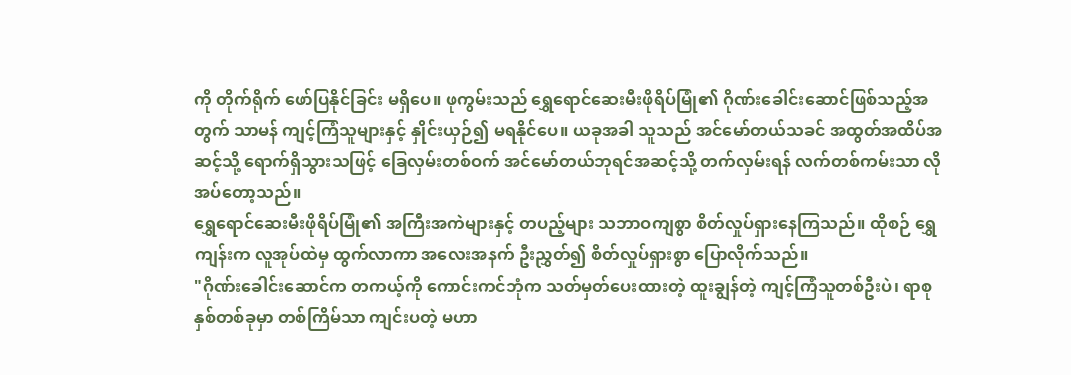ကို တိုက်ရိုက် ဖော်ပြနိုင်ခြင်း မရှိပေ။ ဖုကွမ်းသည် ရွှေရောင်ဆေးမီးဖိုရိပ်မြုံ၏ ဂိုဏ်းခေါင်းဆောင်ဖြစ်သည့်အတွက် သာမန် ကျင့်ကြံသူများနှင့် နှိုင်းယှဉ်၍ မရနိုင်ပေ။ ယခုအခါ သူသည် အင်မော်တယ်သခင် အထွတ်အထိပ်အဆင့်သို့ ရောက်ရှိသွားသဖြင့် ခြေလှမ်းတစ်ဝက် အင်မော်တယ်ဘုရင်အဆင့်သို့ တက်လှမ်းရန် လက်တစ်ကမ်းသာ လိုအပ်တော့သည်။
ရွှေရောင်ဆေးမီးဖိုရိပ်မြုံ၏ အကြီးအကဲများနှင့် တပည့်များ သဘာဝကျစွာ စိတ်လှုပ်ရှားနေကြသည်။ ထိုစဉ် ရွှေကျန်းက လူအုပ်ထဲမှ ထွက်လာကာ အလေးအနက် ဦးညွှတ်၍ စိတ်လှုပ်ရှားစွာ ပြောလိုက်သည်။
"ဂိုဏ်းခေါင်းဆောင်က တကယ့်ကို ကောင်းကင်ဘုံက သတ်မှတ်ပေးထားတဲ့ ထူးချွန်တဲ့ ကျင့်ကြံသူတစ်ဦးပဲ၊ ရာစုနှစ်တစ်ခုမှာ တစ်ကြိမ်သာ ကျင်းပတဲ့ မဟာ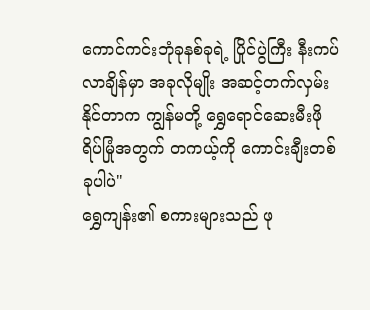ကောင်ကင်းဘုံခုနစ်ခုရဲ့ ပြိုင်ပွဲကြီး နီးကပ်လာချိန်မှာ အခုလိုမျိုး အဆင့်တက်လှမ်းနိုင်တာက ကျွန်မတို့ ရွှေရောင်ဆေးမီးဖိုရိပ်မြုံအတွက် တကယ့်ကို ကောင်းချီးတစ်ခုပါပဲ"
ရွှေကျန်း၏ စကားများသည် ဖု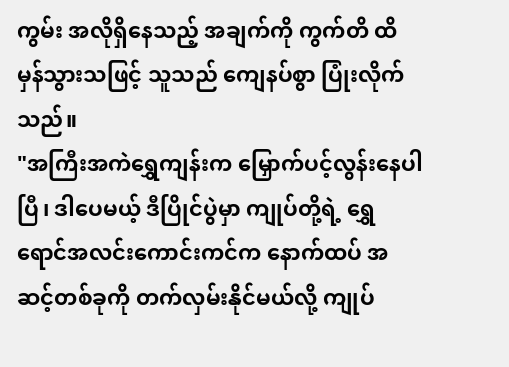ကွမ်း အလိုရှိနေသည့် အချက်ကို ကွက်တိ ထိမှန်သွားသဖြင့် သူသည် ကျေနပ်စွာ ပြုံးလိုက်သည်။
"အကြီးအကဲရွှေကျန်းက မြှောက်ပင့်လွန်းနေပါပြီ၊ ဒါပေမယ့် ဒီပြိုင်ပွဲမှာ ကျုပ်တို့ရဲ့ ရွှေရောင်အလင်းကောင်းကင်က နောက်ထပ် အဆင့်တစ်ခုကို တက်လှမ်းနိုင်မယ်လို့ ကျုပ်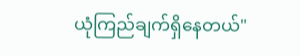ယုံကြည်ချက်ရှိနေတယ်"